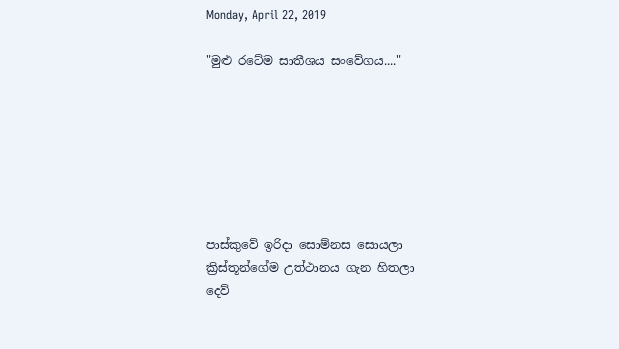Monday, April 22, 2019

"මුළු රටේම සාතීශය සංවේගය...."







පාස්කුවේ ඉරිදා සොම්නස සොයලා
ක්‍රිස්තූන්ගේම උත්ථානය ගැන හිතලා
දෙව්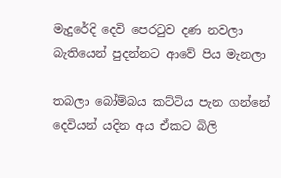මැදුරේදි දෙවි පෙරටුව දණ නවලා
බැතියෙන් පුදන්නට ආවේ පිය මැනලා

තබලා බෝම්බය කට්ටිය පැන ගන්නේ
දෙවියන් යදින අය ඒකට බිලි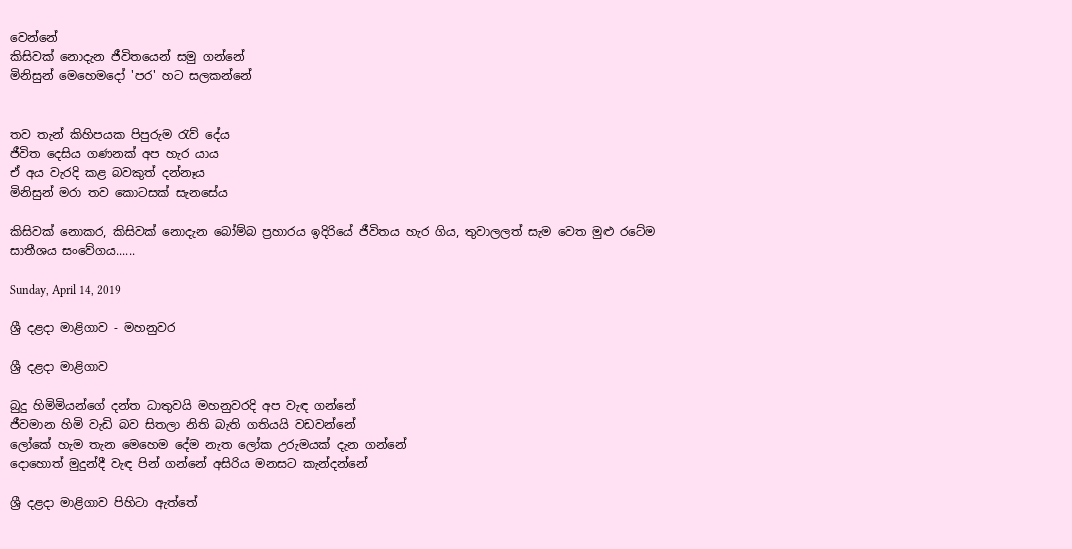වෙන්නේ
කිසිවක් නොදැන ජීවිතයෙන් සමු ගන්නේ
මිනිසුන් මෙහෙමදෝ 'පර' හට සලකන්නේ


තව තැන් කිහිපයක පිපුරුම රැව් දේය
ජීවිත දෙසිය ගණනක් අප හැර යාය
ඒ අය වැරදි කළ බවකුත් දන්නෑය
මිනිසුන් මරා තව කොටසක් සැනසේය

කිසිවක් නොකර, කිසිවක් නොදැන බෝම්බ ප්‍රහාරය ඉදිරියේ ජීවිතය හැර ගිය, තුවාලලත් සැම වෙත මුළු රටේම
සාතීශය සංවේගය......

Sunday, April 14, 2019

ශ්‍රී දළදා මාළිගාව - මහනුවර

ශ්‍රී දළදා මාළිගාව

බුදු හිමිමියන්ගේ දන්ත ධාතුවයි මහනුවරදි අප වැඳ ගන්නේ
ජීවමාන හිමි වැඩි බව සිතලා නිති බැති ගතියයි වඩවන්නේ
ලෝකේ හැම තැන මෙහෙම දේම නැත ලෝක උරුමයක් දැන ගන්නේ
දොහොත් මුදුන්දී වැඳ පින් ගන්නේ අසිරිය මනසට කැන්දන්නේ

ශ්‍රී දළදා මාළිගාව පිහිටා ඇත්තේ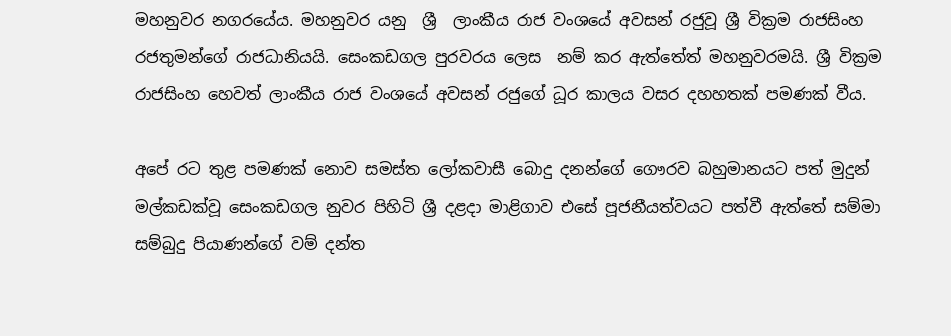මහනුවර නගරයේය. මහනුවර යනු  ශ්‍රී  ලාංකීය රාජ වංශයේ අවසන් රජුවූ ශ්‍රී වික්‍රම රාජසිංහ රජතුමන්ගේ රාජධානියයි. සෙංකඩගල පුරවරය ලෙස  නම් කර ඇත්තේත් මහනුවරමයි. ශ්‍රී වික්‍රම රාජසිංහ හෙවත් ලාංකීය රාජ වංශයේ අවසන් රජුගේ ධූර කාලය වසර දහහතක් පමණක් වීය.

අපේ රට තුළ පමණක් නොව සමස්ත ලෝකවාසී බොදු දනන්ගේ ගෞරව බහුමානයට පත් මුදුන් මල්කඩක්වූ සෙංකඩගල නුවර පිහිටි ශ්‍රී දළදා මාළිගාව එසේ පූජනීයත්වයට පත්වී ඇත්තේ සම්මා සම්බුදු පියාණන්ගේ වම් දන්ත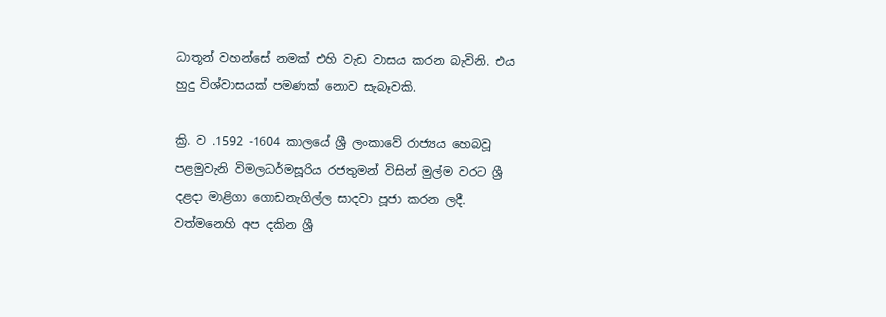ධාතූන් වහන්සේ නමක් එහි වැඩ වාසය කරන බැවිනි. එය හුදු විශ්වාසයක් පමණක් නොව සැබෑවකි.

ක්‍රි. ව .1592 -1604 කාලයේ ශ්‍රී ලංකාවේ රාජ්‍යය හෙබවූ පළමුවැනි විමලධර්මසූරිය රජතුමන් විසින් මුල්ම වරට ශ්‍රී දළදා මාළිගා ගොඩනැගිල්ල සාදවා පූජා කරන ලදී.
වත්මනෙහි අප දකින ශ්‍රී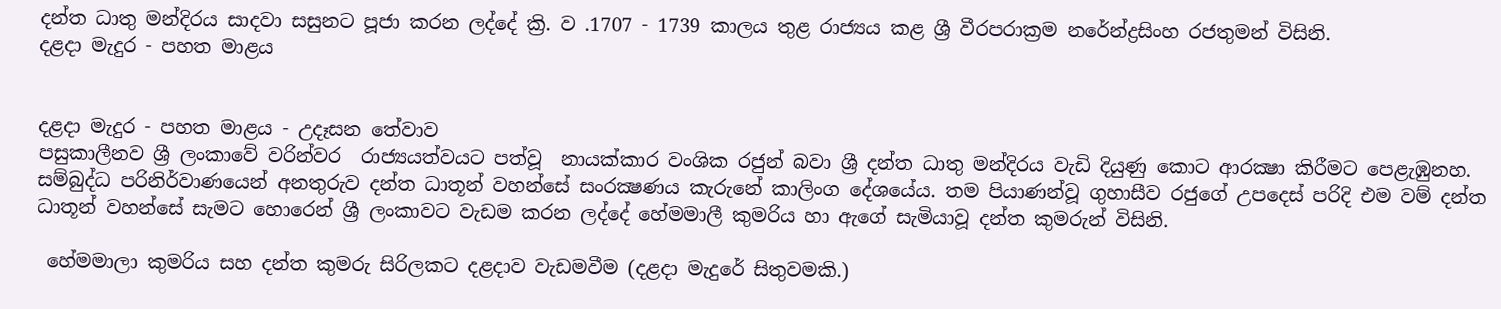දන්ත ධාතු මන්දිරය සාදවා සසුනට පූජා කරන ලද්දේ ක්‍රි. ව .1707 - 1739 කාලය තුළ රාජ්‍යය කළ ශ්‍රී වීරපරාක්‍රම නරේන්ද්‍රසිංහ රජතුමන් විසිනි.
දළදා මැදුර - පහත මාළය


දළදා මැදුර - පහත මාළය - උදෑසන තේවාව
පසුකාලීනව ශ්‍රී ලංකාවේ වරින්වර  රාජ්‍යයත්වයට පත්වූ  නායක්කාර වංශික රජුන් බවා ශ්‍රී දන්ත ධාතු මන්දිරය වැඩි දියුණු කොට ආරක්‍ෂා කිරීමට පෙළැඹුනහ.
සම්බුද්ධ පරිනිර්වාණයෙන් අනතුරුව දන්ත ධාතූන් වහන්සේ සංරක්‍ෂණය කැරුනේ කාලිංග දේශයේය. තම පියාණන්වූ ගුහාසීව රජුගේ උපදෙස් පරිදි එම වම් දන්ත ධාතූන් වහන්සේ සැමට හොරෙන් ශ්‍රී ලංකාවට වැඩම කරන ලද්දේ හේමමාලී කුමරිය හා ඇගේ සැමියාවූ දන්ත කුමරුන් විසිනි.

 හේමමාලා කුමරිය සහ දන්ත කුමරු සිරිලකට දළදාව වැඩමවීම (දළදා මැදුරේ සිතුවමකි.)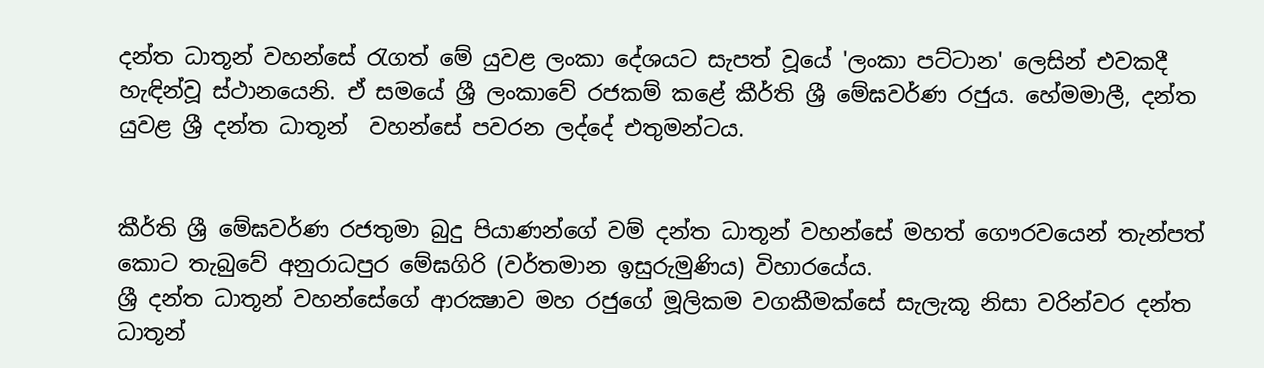දන්ත ධාතූන් වහන්සේ රැගත් මේ යුවළ ලංකා දේශයට සැපත් වූයේ 'ලංකා පට්ටාන' ලෙසින් එවකදී හැඳින්වූ ස්ථානයෙනි. ඒ සමයේ ශ්‍රී ලංකාවේ රජකම් කළේ කීර්ති ශ්‍රී මේඝවර්ණ රජුය. හේමමාලී, දන්ත යුවළ ශ්‍රී දන්ත ධාතූන්  වහන්සේ පවරන ලද්දේ එතුමන්ටය.


කීර්ති ශ්‍රී මේඝවර්ණ රජතුමා බුදු පියාණන්ගේ වම් දන්ත ධාතූන් වහන්සේ මහත් ගෞරවයෙන් තැන්පත් කොට තැබුවේ අනුරාධපුර මේඝගිරි (වර්තමාන ඉසුරුමුණිය) විහාරයේය.
ශ්‍රී දන්ත ධාතූන් වහන්සේගේ ආරක්‍ෂාව මහ රජුගේ මූලිකම වගකීමක්සේ සැලැකූ නිසා වරින්වර දන්ත ධාතූන්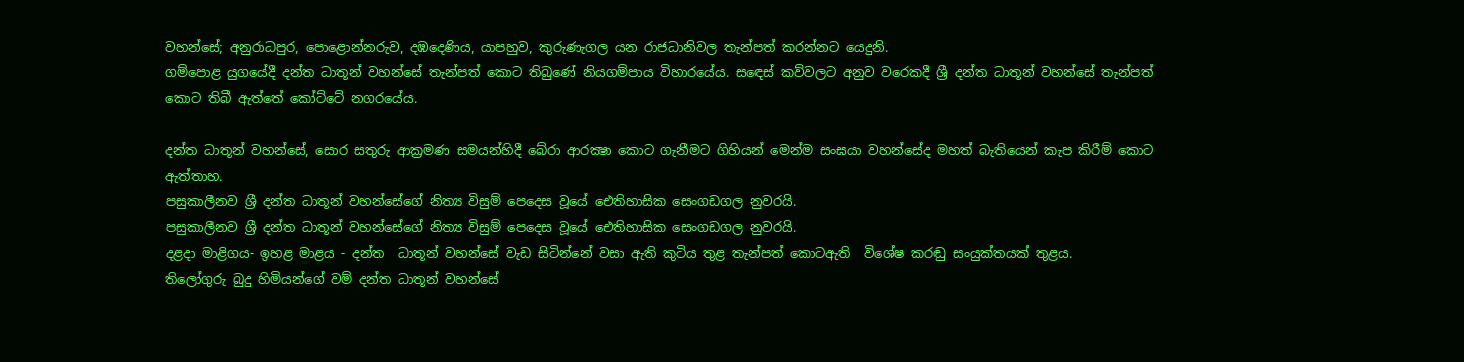වහන්සේ; අනුරාධපුර, පොළොන්නරුව, දඹදෙණිය, යාපහුව, කුරුණැගල යන රාජධානිවල තැන්පත් කරන්නට යෙදුනි.
ගම්පොළ යුගයේදී දන්ත ධාතූන් වහන්සේ තැන්පත් කොට තිබුණේ නියගම්පාය විහාරයේය. සඳෙස් කව්වලට අනුව වරෙකදී ශ්‍රී දන්ත ධාතූන් වහන්සේ තැන්පත් කොට තිබී ඇත්තේ කෝට්ටේ නගරයේය.

දන්ත ධාතූන් වහන්සේ, සොර සතුරු ආක්‍රමණ සමයන්හිදී බේරා ආරක්‍ෂා කොට ගැනීමට ගිහියන් මෙන්ම සංඝයා වහන්සේද මහත් බැතියෙන් කැප කිරීම් කොට ඇත්තාහ.
පසුකාලීනව ශ්‍රී දන්ත ධාතූන් වහන්සේගේ නිත්‍ය විසුම් පෙදෙස වූයේ ඓතිහාසික සෙංගඩගල නුවරයි.
පසුකාලීනව ශ්‍රී දන්ත ධාතූන් වහන්සේගේ නිත්‍ය විසුම් පෙදෙස වූයේ ඓතිහාසික සෙංගඩගල නුවරයි.
දළදා මාළිගය- ඉහළ මාළය - දන්ත  ධාතූන් වහන්සේ වැඩ සිටින්නේ වසා ඇති කුටිය තුළ තැන්පත් කොටඇති  විශේෂ කරඬු සංයුක්තයක් තුළය.
තිලෝගුරු බුදු හිමියන්ගේ වම් දන්ත ධාතූන් වහන්සේ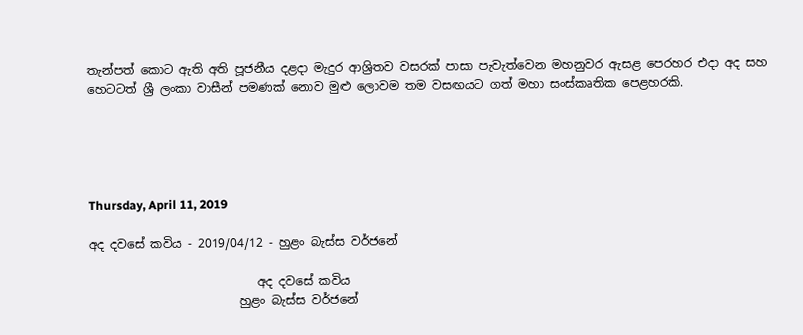තැන්පත් කොට ඇති අති පූජනීය දළදා මැදුර ආශ්‍රිතව වසරක් පාසා පැවැත්වෙන මහනුවර ඇසළ පෙරහර එදා අද සහ හෙටටත් ශ්‍රී ලංකා වාසීන් පමණක් නොව මුළු ලොවම තම වසඟයට ගත් මහා සංස්කෘතික පෙළහරකි.





Thursday, April 11, 2019

අද දවසේ කවිය - 2019/04/12 - හුළං බැස්ස වර්ජනේ

                            අද දවසේ කවිය
                         හුළං බැස්ස වර්ජනේ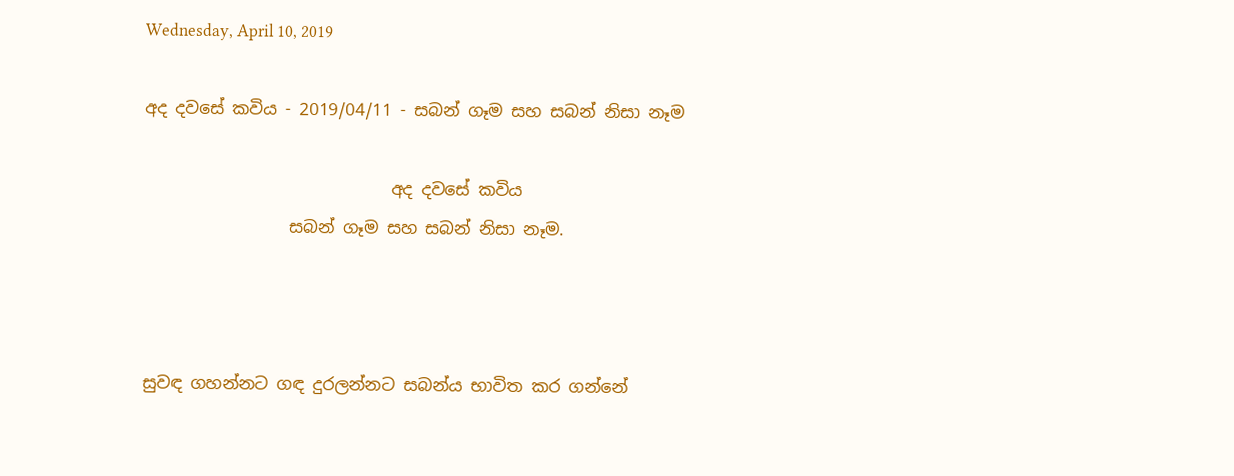Wednesday, April 10, 2019

අද දවසේ කවිය - 2019/04/11 - සබන් ගෑම සහ සබන් නිසා නෑම

                             අද දවසේ කවිය
                 සබන් ගෑම සහ සබන් නිසා නෑම.



සුවඳ ගහන්නට ගඳ දුරලන්නට සබන්ය භාවිත කර ගන්නේ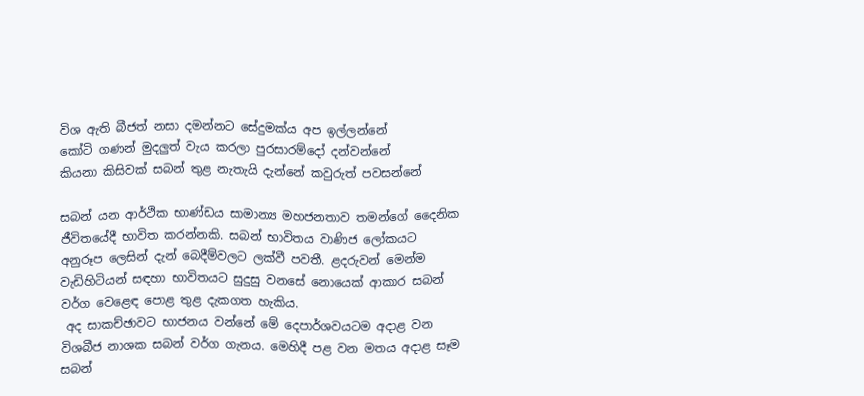විශ ඇති බීජත් නසා දමන්නට සේදුමක්ය අප ඉල්ලන්නේ
කෝටි ගණන් මුදලුත් වැය කරලා පුරසාරම්දෝ දන්වන්නේ
කියනා කිසිවක් සබන් තුළ නැතැයි දැන්නේ කවුරුත් පවසන්නේ

සබන් යන ආර්ථික භාණ්ඩය සාමාන්‍ය මහජනතාව තමන්ගේ දෛනික ජීවිතයේදී භාවිත කරන්නකි. සබන් භාවිතය වාණිජ ලෝකයට අනුරූප ලෙසින් දැන් බෙදීම්වලට ලක්වී පවතී. ළදරුවන් මෙන්ම වැඩිහිටියන් සඳහා භාවිතයට සුදුසු වනසේ නොයෙක් ආකාර සබන් වර්ග වෙළෙඳ පොළ තුළ දැකගත හැකිය.
 අද සාකච්ඡාවට භාජනය වන්නේ මේ දෙපාර්ශවයටම අදාළ වන විශබීජ නාශක සබන් වර්ග ගැනය. මෙහිදී පළ වන මතය අදාළ සෑම සබන්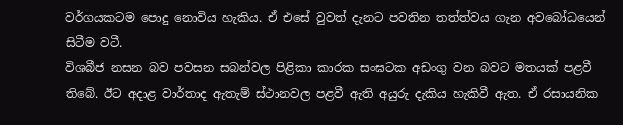වර්ගයකටම පොදු නොවිය හැකිය. ඒ එසේ වුවත් දැනට පවතින තත්ත්වය ගැන අවබෝධයෙන් සිටීම වටී.
විශබීජ නසන බව පවසන සබන්වල පිළිකා කාරක සංඝටක අඩංගු වන බවට මතයක් පළවී තිබේ. ඊට අදාළ වාර්තාද ඇතැම් ස්ථානවල පළවී ඇති අයුරු දැකිය හැකිවී ඇත. ඒ රසායනික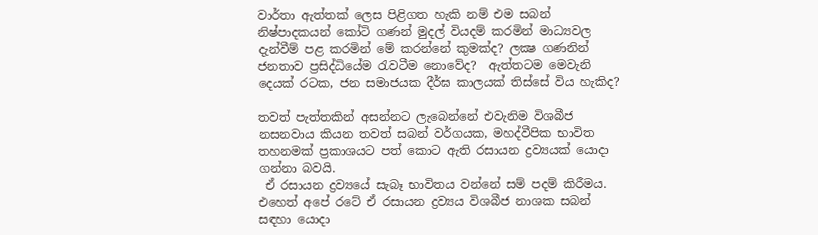වාර්තා ඇත්තක් ලෙස පිළිගත හැකි නම් එම සබන් නිෂ්පාදකයන් කෝටි ගණන් මුදල් වියදම් කරමින් මාධ්‍යවල දැන්වීම් පළ කරමින් මේ කරන්නේ කුමක්ද? ලක්‍ෂ ගණනින් ජනතාව ප්‍රසිද්ධියේම රැවටීම නොවේද?  ඇත්තටම මෙවැනි දෙයක් රටක, ජන සමාජයක දීර්ඝ කාලයක් තිස්සේ විය හැකිද?

තවත් පැත්තකින් අසන්නට ලැබෙන්නේ එවැනිම විශබීජ නසනවාය කියන තවත් සබන් වර්ගයක, මහද්වීපික භාවිත තහනමක් ප්‍රකාශයට පත් කොට ඇති රසායන ද්‍රව්‍යයක් යොදා ගන්නා බවයි.
 ඒ රසායන ද්‍රව්‍යයේ සැබෑ භාවිතය වන්නේ සම් පදම් කිරීමය. එහෙත් අපේ රටේ ඒ රසායන ද්‍රව්‍යය විශබීජ නාශක සබන් සඳහා යොදා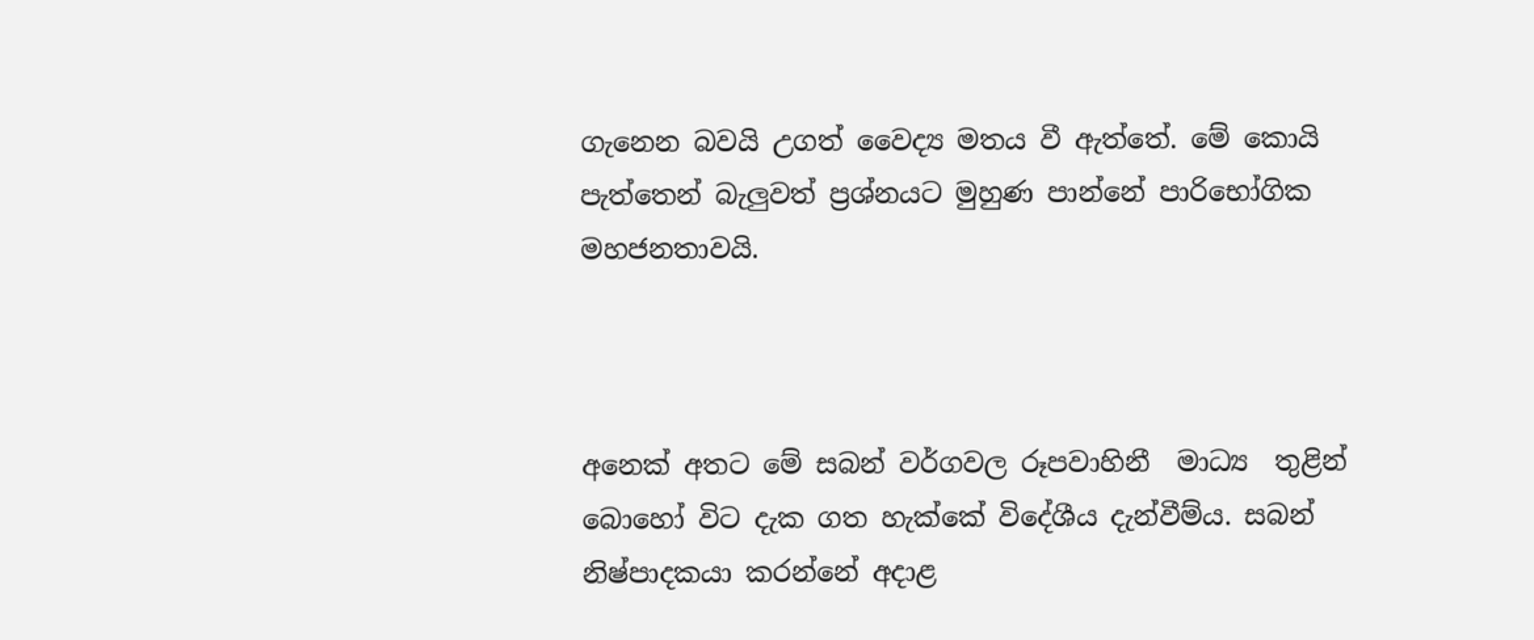ගැනෙන බවයි උගත් වෛද්‍ය මතය වී ඇත්තේ. මේ කොයි පැත්තෙන් බැලුවත් ප්‍රශ්නයට මුහුණ පාන්නේ පාරිභෝගික මහජනතාවයි.



අනෙක් අතට මේ සබන් වර්ගවල රූපවාහිනී  මාධ්‍ය  තුළින් බොහෝ විට දැක ගත හැක්කේ විදේශීය දැන්වීම්ය. සබන් නිෂ්පාදකයා කරන්නේ අදාළ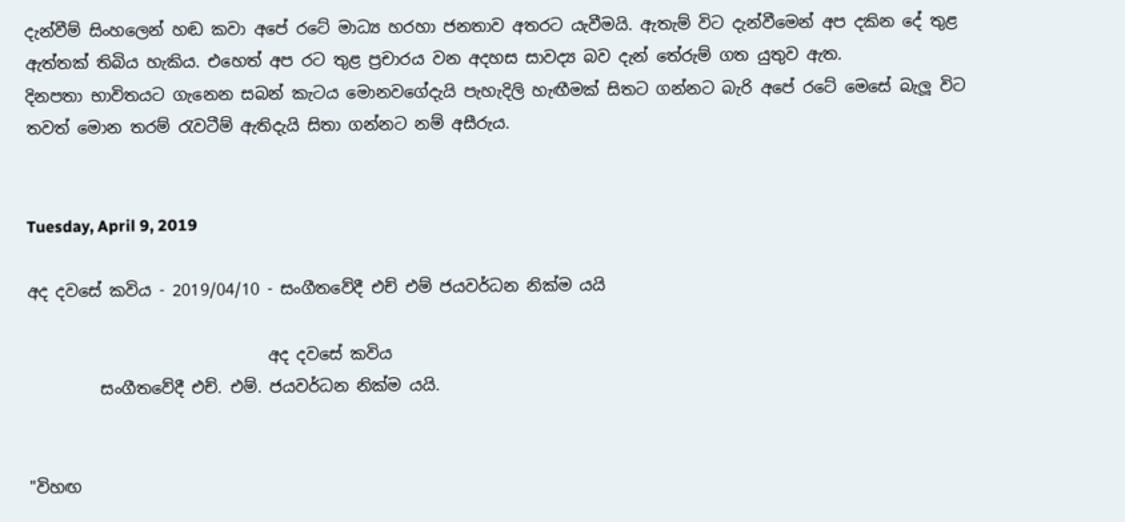දැන්වීම් සිංහලෙන් හඬ කවා අපේ රටේ මාධ්‍ය හරහා ජනතාව අතරට යැවීමයි. ඇතැම් විට දැන්වීමෙන් අප දකින දේ තුළ ඇත්තක් තිබිය හැකිය. එහෙත් අප රට තුළ ප්‍රචාරය වන අදහස සාවද්‍ය බව දැන් තේරුම් ගත යුතුව ඇත.
දිනපතා භාවිතයට ගැනෙන සබන් කැටය මොනවගේදැයි පැහැදිලි හැඟීමක් සිතට ගන්නට බැරි අපේ රටේ මෙසේ බැලූ විට තවත් මොන තරම් රැවටීම් ඇතිදැයි සිතා ගන්නට නම් අසීරුය.


Tuesday, April 9, 2019

අද දවසේ කවිය - 2019/04/10 - සංගීතවේදී එච් එම් ජයවර්ධන නික්ම යයි

                              අද දවසේ කවිය
         සංගීතවේදී එච්. එම්. ජයවර්ධන නික්ම යයි.


"විහඟ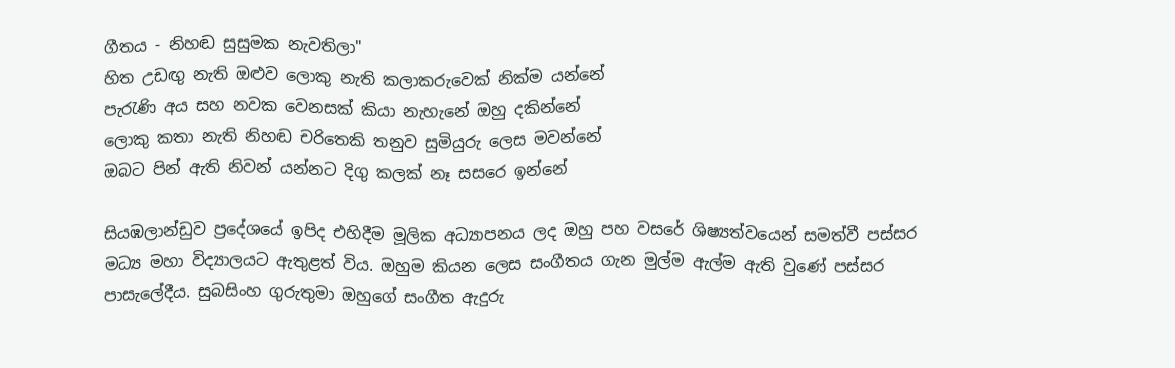ගීතය - නිහඬ සුසුමක නැවතිලා"
හිත උඩඟු නැති ඔළුව ලොකු නැති කලාකරුවෙක් නික්ම යන්නේ
පැරැණි අය සහ නවක වෙනසක් කියා නැහැනේ ඔහු දකින්නේ
ලොකු කතා නැති නිහඬ චරිතෙකි තනුව සුමියුරු ලෙස මවන්නේ
ඔබට පින් ඇති නිවන් යන්නට දිගු කලක් නෑ සසරෙ ඉන්නේ

සියඹලාන්ඩුව ප්‍රදේශයේ ඉපිද එහිදීම මූලික අධ්‍යාපනය ලද ඔහු පහ වසරේ ශිෂ්‍යත්වයෙන් සමත්වී පස්සර මධ්‍ය මහා විද්‍යාලයට ඇතුළත් විය. ඔහුම කියන ලෙස සංගීතය ගැන මුල්ම ඇල්ම ඇති වුණේ පස්සර පාසැලේදීය. සුබසිංහ ගුරුතුමා ඔහුගේ සංගීත ඇදුරු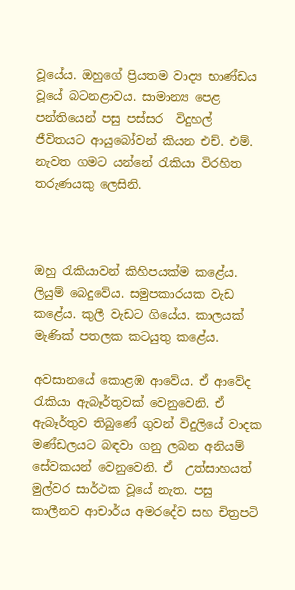වූයේය. ඔහුගේ ප්‍රියතම වාද්‍ය භාණ්ඩය වූයේ බටනළාවය. සාමාන්‍ය පෙළ පන්තියෙන් පසු පස්සර  විදුහල් ජීවිතයට ආයුබෝවන් කියන එච්. එම්. නැවත ගමට යන්නේ රැකියා විරහිත තරුණයකු ලෙසිනි.



ඔහු රැකියාවන් කිහිපයක්ම කළේය. ලියුම් බෙදුවේය. සමුපකාරයක වැඩ කළේය. කුලී වැඩට ගියේය. කාලයක් මැණික් පතලක කටයුතු කළේය.

අවසානයේ කොළඹ ආවේය. ඒ ආවේද රැකියා ඇබෑර්තුවක් වෙනුවෙනි. ඒ ඇබෑර්තුව තිබුණේ ගුවන් විදුලියේ වාදක මණ්ඩලයට බඳවා ගනු ලබන අනියම් සේවකයන් වෙනුවෙනි. ඒ  උත්සාහයත්  මුල්වර සාර්ථක වූයේ නැත. පසු කාලීනව ආචාර්ය අමරදේව සහ චිත්‍රපටි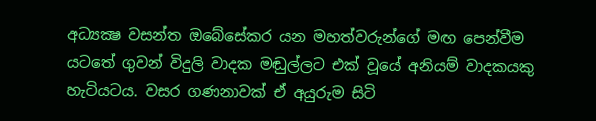අධ්‍යක්‍ෂ වසන්ත ඔබේසේකර යන මහත්වරුන්ගේ මඟ පෙන්වීම යටතේ ගුවන් විදුලි වාදක මඬුල්ලට එක් වූයේ අනියම් වාදකයකු හැටියටය. වසර ගණනාවක් ඒ අයුරුම සිටි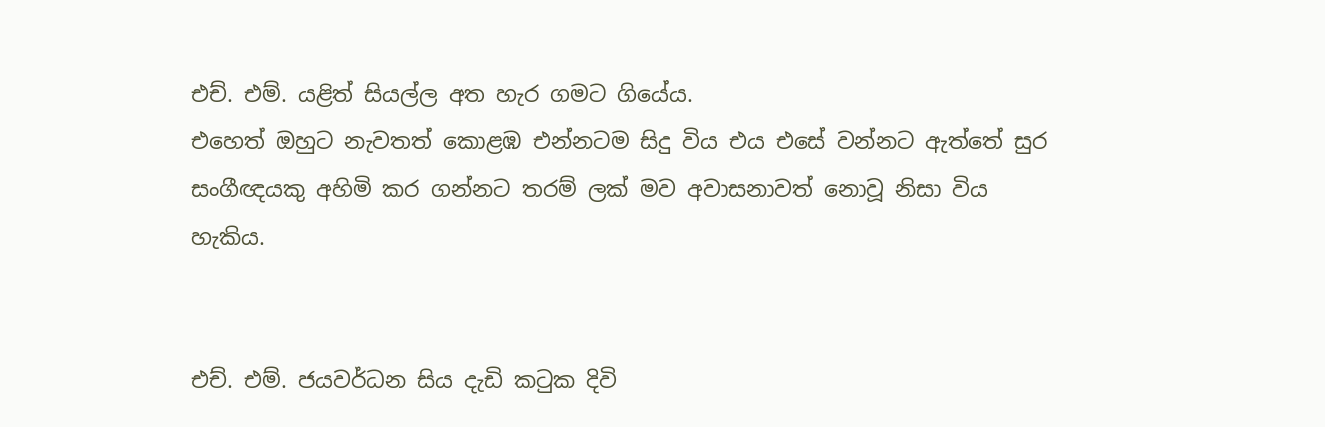එච්. එම්. යළිත් සියල්ල අත හැර ගමට ගියේය.
එහෙත් ඔහුට නැවතත් කොළඹ එන්නටම සිදු විය එය එසේ වන්නට ඇත්තේ සුර සංගීඥයකු අහිමි කර ගන්නට තරම් ලක් මව අවාසනාවත් නොවූ නිසා විය හැකිය.


එච්. එම්. ජයවර්ධන සිය දැඩි කටුක දිවි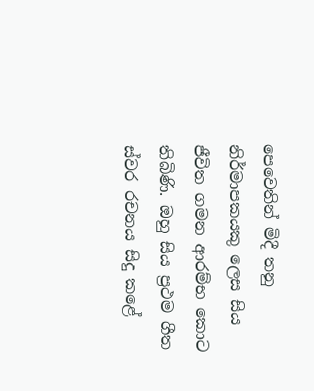පෙවෙතින් මිදී තනු නිර්මාපකයකු ලෙස සිය ජීවිත ගමන ආරම්භ කොට තිබිණි. ඔහු සිය ප්‍රථම ගීත ස්වර රචනය සිදු කළේ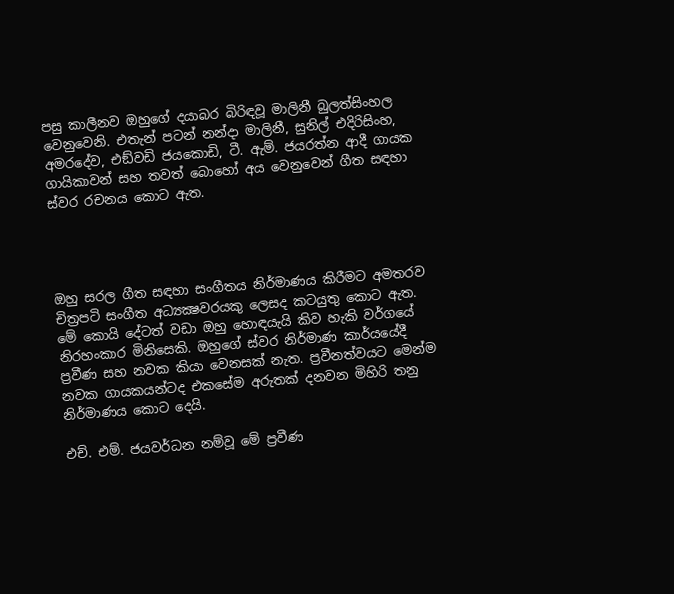පසු කාලීනව ඔහුගේ දයාබර බිරිඳවූ මාලිනී බුලත්සිංහල වෙනුවෙනි. එතැන් පටන් නන්දා මාලිනී, සුනිල් එදිරිසිංහ, අමරදේව, එඞ්වඩි ජයකොඩි, ටී. ඇම්. ජයරත්න ආදී ගායක ගායිකාවන් සහ තවත් බොහෝ අය වෙනුවෙන් ගීත සඳහා ස්වර රචනය කොට ඇත.




ඔහු සරල ගීත සඳහා සංගීතය නිර්මාණය කිරීමට අමතරව චිත්‍රපටි සංගීත අධ්‍යක්‍ෂවරයකු ලෙසද කටයුතු කොට ඇත.
මේ කොයි දේටත් වඩා ඔහු හොඳයැයි කිව හැකි වර්ගයේ නිරහංකාර මිනිසෙකි. ඔහුගේ ස්වර නිර්මාණ කාර්යයේදී ප්‍රවීණ සහ නවක කියා වෙනසක් නැත. ප්‍රවීනත්වයට මෙන්ම නවක ගායකයන්ටද එකසේම අරුතක් දනවන මිහිරි තනු නිර්මාණය කොට දෙයි.

එච්. එම්. ජයවර්ධන නම්වූ මේ ප්‍රවීණ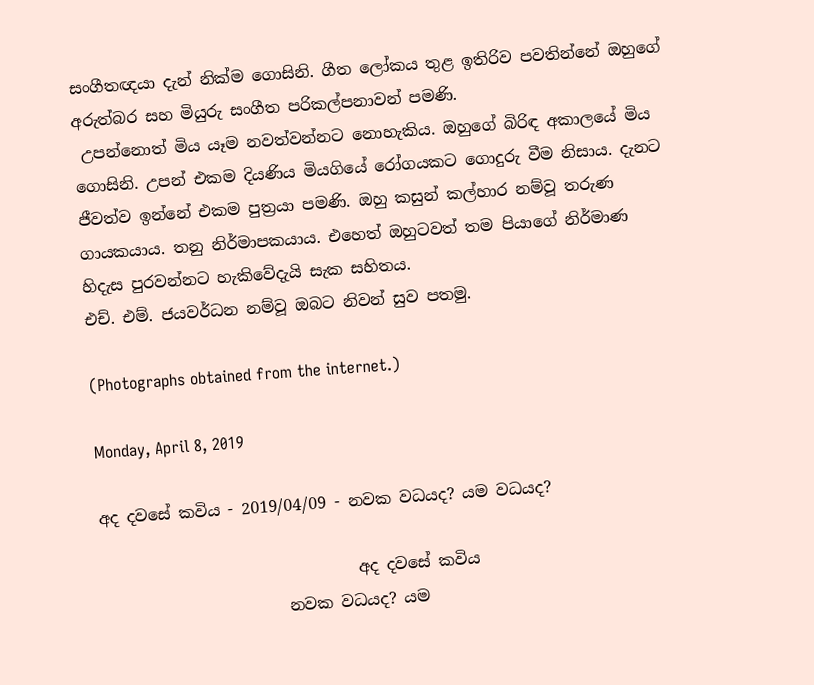සංගීතඥයා දැන් නික්ම ගොසිනි. ගීත ලෝකය තුළ ඉතිරිව පවතින්නේ ඔහුගේ අරුත්බර සහ මියුරු සංගීත පරිකල්පනාවන් පමණි.
 උපන්නොත් මිය යෑම නවත්වන්නට නොහැකිය. ඔහුගේ බිරිඳ අකාලයේ මිය ගොසිනි. උපන් එකම දියණිය මියගියේ රෝගයකට ගොදුරු වීම නිසාය. දැනට ජීවත්ව ඉන්නේ එකම පුත්‍රයා පමණි. ඔහු කසුන් කල්හාර නම්වූ තරුණ ගායකයාය. තනු නිර්මාපකයාය. එහෙත් ඔහුටවත් තම පියාගේ නිර්මාණ හිදැස පුරවන්නට හැකිවේදැයි සැක සහිතය.
එච්. එම්. ජයවර්ධන නම්වූ ඔබට නිවන් සුව පතමු.

(Photographs obtained from the internet.)

Monday, April 8, 2019

අද දවසේ කවිය - 2019/04/09 - නවක වධයද? යම වධයද?

                                අද දවසේ කවිය
                       නවක වධයද? යම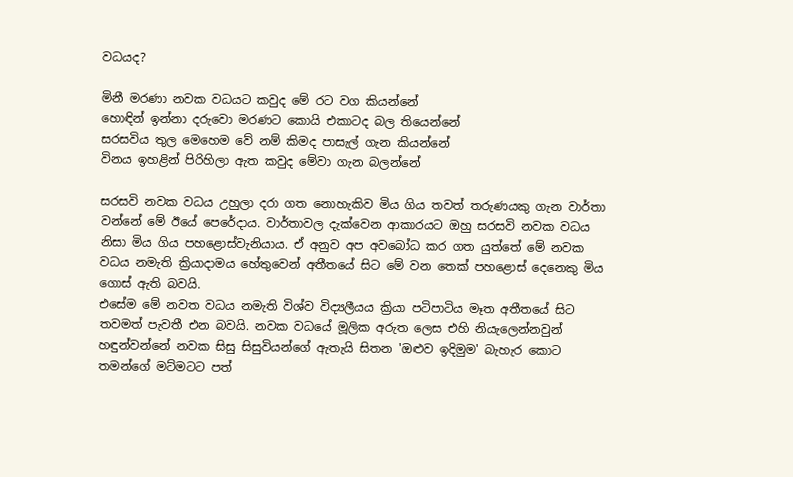වධයද?

මිනී මරණා නවක වධයට කවුද මේ රට වග කියන්නේ
හොඳින් ඉන්නා දරුවො මරණට කොයි එකාටද බල තියෙන්නේ
සරසවිය තුල මෙහෙම වේ නම් කිමද පාසැල් ගැන කියන්නේ
විනය ඉහළින් පිරිහිලා ඇත කවුද මේවා ගැන බලන්නේ

සරසවි නවක වධය උහුලා දරා ගත නොහැකිව මිය ගිය තවත් තරුණයකු ගැන වාර්තා වන්නේ මේ ඊයේ පෙරේදාය. වාර්තාවල දැක්වෙන ආකාරයට ඔහු සරසවි නවක වධය නිසා මිය ගිය පහළොස්වැනියාය. ඒ අනුව අප අවබෝධ කර ගත යුත්තේ මේ නවක වධය නමැති ක්‍රියාදාමය හේතුවෙන් අතීතයේ සිට මේ වන තෙක් පහළොස් දෙනෙකු මිය ගොස් ඇති බවයි.
එසේම මේ නවත වධය නමැති විශ්ව විද්‍යලීයය ක්‍රියා පටිපාටිය මෑත අතීතයේ සිට තවමත් පැවතී එන බවයි. නවක වධයේ මූලික අරුත ලෙස එහි නියැලෙන්නවුන් හඳුන්වන්නේ නවක සිසු සිසුවියන්ගේ ඇතැයි සිතන 'ඔළුව ඉදිමුම' බැහැර කොට තමන්ගේ මට්මටට පත්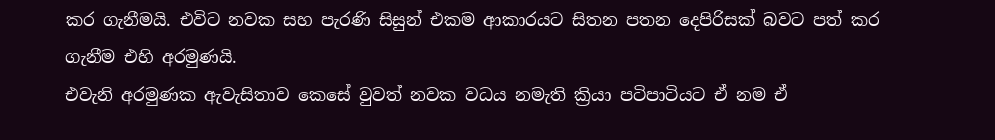කර ගැනීමයි. එවිට නවක සහ පැරණි සිසුන් එකම ආකාරයට සිතන පතන දෙපිරිසක් බවට පත් කර ගැනීම එහි අරමුණයි.
එවැනි අරමුණක ඇවැසිතාව කෙසේ වුවත් නවක වධය නමැති ක්‍රියා පටිපාටියට ඒ නම ඒ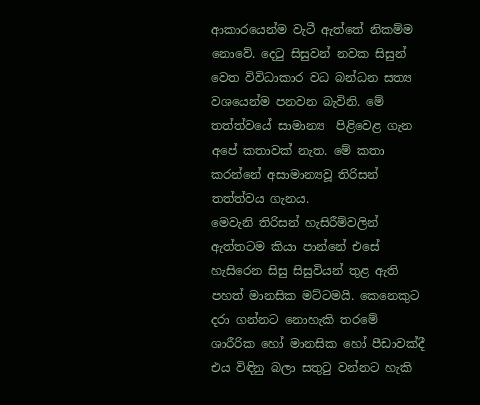ආකාරයෙන්ම වැටී ඇත්තේ නිකම්ම නොවේ. දෙටු සිසුවන් නවක සිසුන් වෙත විවිධාකාර වධ බන්ධන සත්‍ය වශයෙන්ම පනවන බැවිනි. මේ තත්ත්වයේ සාමාන්‍ය  පිළිවෙළ ගැන අපේ කතාවක් නැත. මේ කතා කරන්නේ අසාමාන්‍යවූ තිරිසන් තත්ත්වය ගැනය.
මෙවැනි තිරිසන් හැසිරීම්වලින් ඇත්තටම කියා පාන්නේ එසේ හැසිරෙන සිසු සිසුවියන් තුළ ඇති පහත් මානසික මට්ටමයි. කෙනෙකුට දරා ගන්නට නොහැකි තරමේ ශාරීරික හෝ මානසික හෝ පීඩාවක්දී එය විඳිනු බලා සතුටු වන්නට හැකි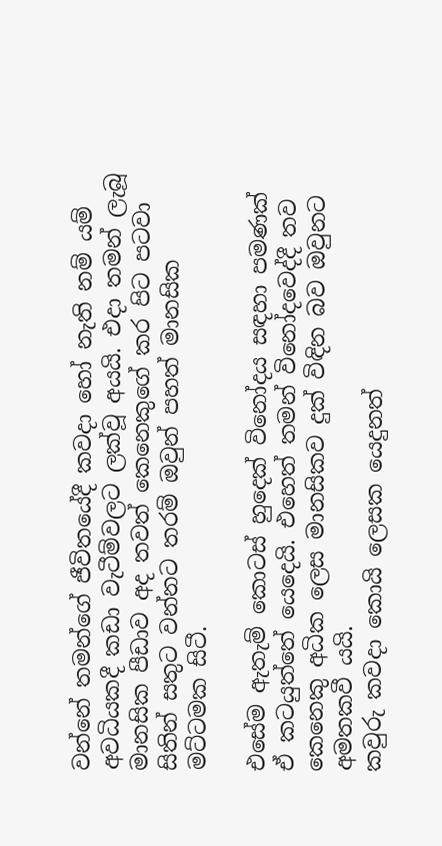වන්නේ තමන්ගේ ජීවිතයේදී කවදා හෝ නැති නම් යම් අවධියකදී කඩා වැටීම්වලට ලක්වූ අයයි. එදා තමන් ලැබූ මානසික පීඩාව අද තවත් කෙනෙකුගේ කර පිට පටවා සිතින් සතුට වන්නට තරම් ඔවුන් පහත් මානසික මට්ටමක සිටී.

එසේම ඇතැම් කොටස් හුදෙක් විනෝදය සඳහා පමණක් ඒ කටයුත්තේ යෙදෙයි. එහෙත් තමන් විනෝදවෙද්දී තව කෙනෙකු අධික ලෙස මානසිකව දුක් විඳින බව ඔවුනට අමතකවී යයි.
කවුරු කවදා කොයි ලෙසක යෙදුනත්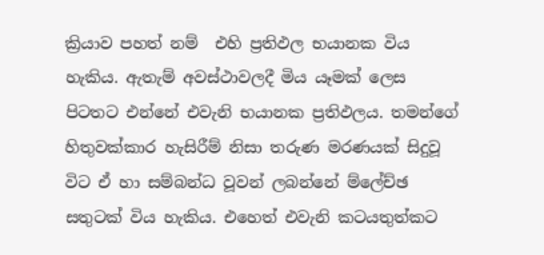ක්‍රියාව පහත් නම්  එහි ප්‍රතිඵල භයානක විය හැකිය. ඇතැම් අවස්ථාවලදී මිය යෑමක් ලෙස පිටතට එන්නේ එවැනි භයානක ප්‍රතිඵලය. තමන්ගේ හිතුවක්කාර හැසිරීම් නිසා තරුණ මරණයක් සිදුවූ විට ඒ හා සම්බන්ධ වූවන් ලබන්නේ ම්ලේච්ඡ සතුටක් විය හැකිය. එහෙත් එවැනි කටයතුත්කට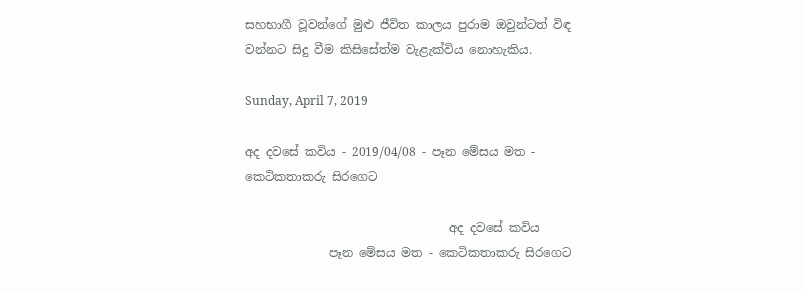සහභාගී වූවන්ගේ මුළු ජීවිත කාලය පුරාම ඔවුන්ටත් විඳ වන්නට සිදු වීම කිසිසේත්ම වැළැක්විය නොහැකිය.

Sunday, April 7, 2019

අද දවසේ කවිය - 2019/04/08 - පෑන මේසය මත - කෙටිකතාකරු සිරගෙට

                                  අද දවසේ කවිය
              පෑන මේසය මත - කෙටිකතාකරු සිරගෙට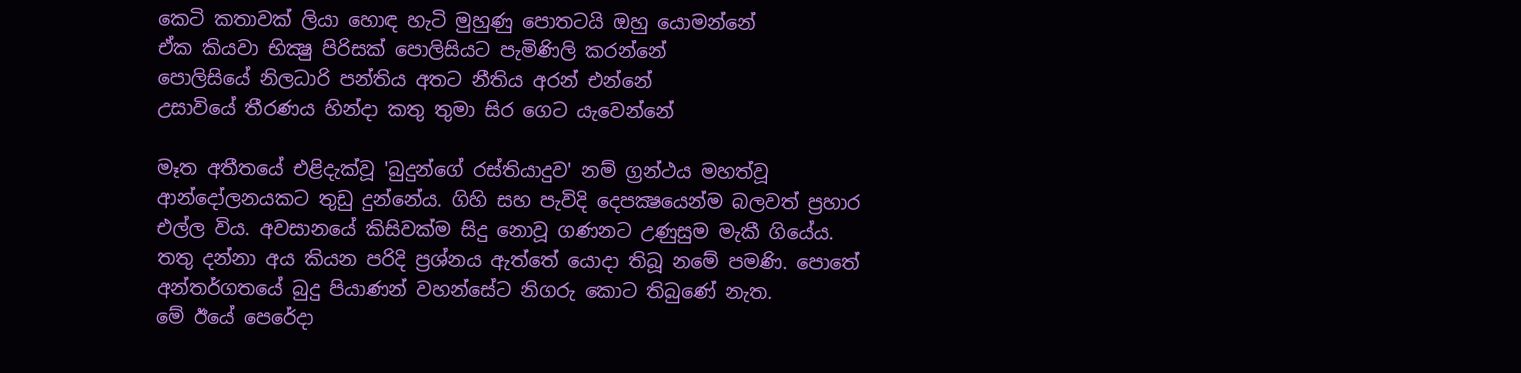කෙටි කතාවක් ලියා හොඳ හැටි මුහුණු පොතටයි ඔහු යොමන්නේ
ඒක කියවා භික්‍ෂු පිරිසක් පොලිසියට පැමිණිලි කරන්නේ
පොලිසියේ නිලධාරි පන්තිය අතට නීතිය අරන් එන්නේ
උසාවියේ තීරණය හින්දා කතු තුමා සිර ගෙට යැවෙන්නේ

මෑත අතීතයේ එළිදැක්වූ 'බුදුන්ගේ රස්තියාදුව' නම් ග්‍රන්ථය මහත්වූ ආන්දෝලනයකට තුඩු දුන්නේය. ගිහි සහ පැවිදි දෙපක්‍ෂයෙන්ම බලවත් ප්‍රහාර එල්ල විය. අවසානයේ කිසිවක්ම සිදු නොවූ ගණනට උණුසුම මැකී ගියේය. තතු දන්නා අය කියන පරිදි ප්‍රශ්නය ඇත්තේ යොදා තිබූ නමේ පමණි. පොතේ අන්තර්ගතයේ බුදු පියාණන් වහන්සේට නිගරු කොට තිබුණේ නැත.
මේ ඊයේ පෙරේදා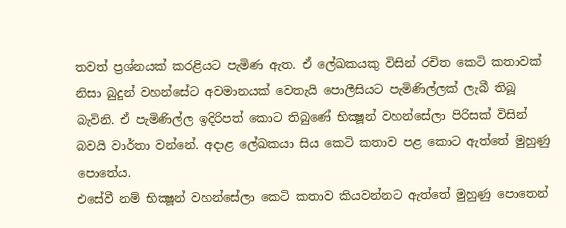තවත් ප්‍රශ්නයක් කරළියට පැමිණ ඇත. ඒ ලේඛකයකු විසින් රචිත කෙටි කතාවක් නිසා බුදුන් වහන්සේට අවමානයක් වෙතැයි පොලීසියට පැමිණිල්ලක් ලැබී තිබූ බැවිනි. ඒ පැමිණිල්ල ඉදිරිපත් කොට තිබුණේ භික්‍ෂූන් වහන්සේලා පිරිසක් විසින් බවයි වාර්තා වන්නේ. අදාළ ලේඛකයා සිය කෙටි කතාව පළ කොට ඇත්තේ මුහුණු පොතේය.
එසේවී නම් භික්‍ෂූන් වහන්සේලා කෙටි කතාව කියවන්නට ඇත්තේ මුහුණු පොතෙන්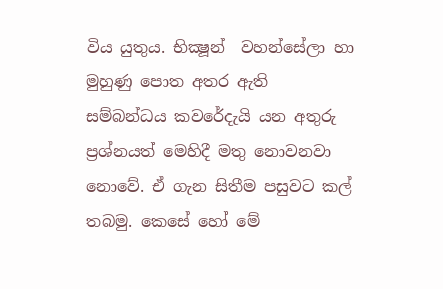විය යුතුය. භික්‍ෂූන්  වහන්සේලා හා මුහුණු පොත අතර ඇති සම්බන්ධය කවරේදැයි යන අතුරු ප්‍රශ්නයත් මෙහිදී මතු නොවනවා නොවේ. ඒ ගැන සිතීම පසුවට කල් තබමු. කෙසේ හෝ මේ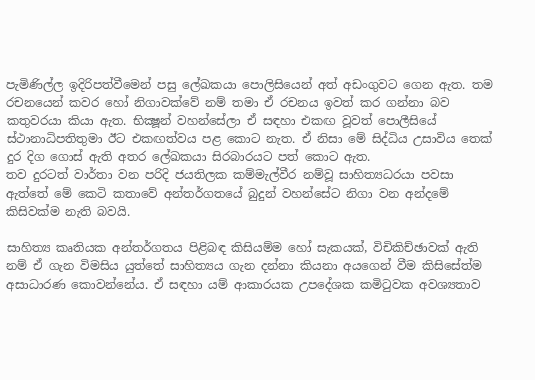පැමිණිල්ල ඉදිරිපත්වීමෙන් පසු ලේඛකයා පොලිසියෙන් අත් අඩංගුවට ගෙන ඇත. තම රචනයෙන් කවර හෝ නිගාවක්වේ නම් තමා ඒ රචනය ඉවත් කර ගන්නා බව කතුවරයා කියා ඇත. භික්‍ෂූන් වහන්සේලා ඒ සඳහා එකඟ වූවත් පොලීසියේ  ස්ථානාධිපතිතුමා ඊට එකඟත්වය පළ කොට නැත. ඒ නිසා මේ සිද්ධිය උසාවිය තෙක් දුර දිග ගොස් ඇති අතර ලේඛකයා සිරබාරයට පත් කොට ඇත.
තව දුරටත් වාර්තා වන පරිදි ජයතිලක කම්මැල්වීර නම්වූ සාහිත්‍යධරයා පවසා ඇත්තේ මේ කෙටි කතාවේ අන්තර්ගතයේ බුදුන් වහන්සේට නිගා වන අන්දමේ කිසිවක්ම නැති බවයි.

සාහිත්‍ය කෘතියක අන්තර්ගතය පිළිබඳ කිසියම්ම හෝ සැකයක්, විචිකිච්ඡාවක් ඇති නම් ඒ ගැන විමසිය යුත්තේ සාහිත්‍යය ගැන දන්නා කියනා අයගෙන් වීම කිසිසේත්ම අසාධාරණ කොවන්නේය. ඒ සඳහා යම් ආකාරයක උපදේශක කමිටුවක අවශ්‍යතාව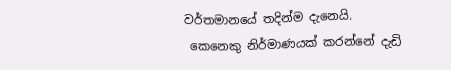වර්තමානයේ තදින්ම දැනෙයි.
 කෙනෙකු නිර්මාණයක් කරන්නේ දැඩි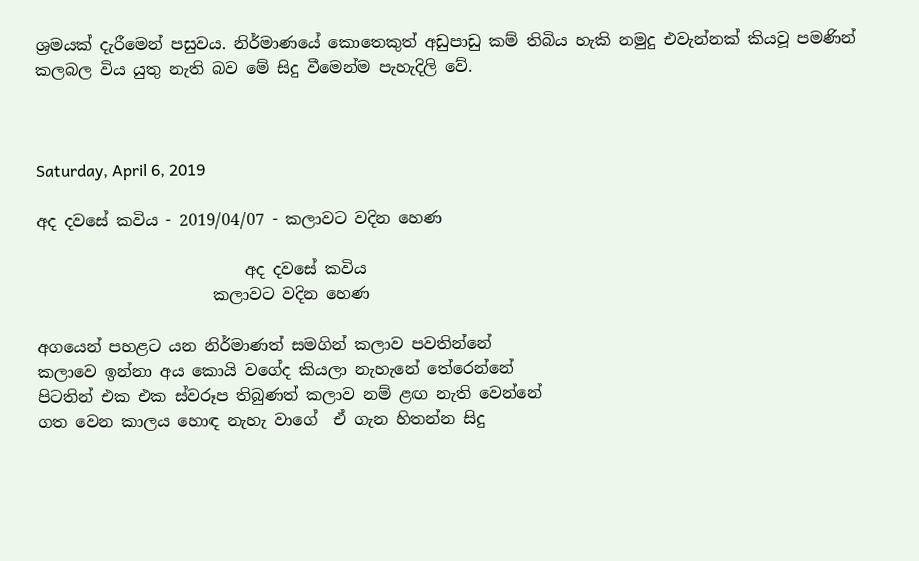ශ්‍රමයක් දැරීමෙන් පසුවය. නිර්මාණයේ කොතෙකුත් අඩුපාඩු කම් තිබිය හැකි නමුදු එවැන්නක් කියවූ පමණින් කලබල විය යුතු නැති බව මේ සිදු වීමෙන්ම පැහැදිලි වේ.



Saturday, April 6, 2019

අද දවසේ කවිය - 2019/04/07 - කලාවට වදින හෙණ

                          අද දවසේ කවිය
                      කලාවට වදින හෙණ

අගයෙන් පහළට යන නිර්මාණත් සමගින් කලාව පවතින්නේ
කලාවෙ ඉන්නා අය කොයි වගේද කියලා නැහැනේ තේරෙන්නේ
පිටතින් එක එක ස්වරූප තිබුණත් කලාව නම් ළඟ නැති වෙන්නේ
ගත වෙන කාලය හොඳ නැහැ වාගේ  ඒ ගැන හිතන්න සිදු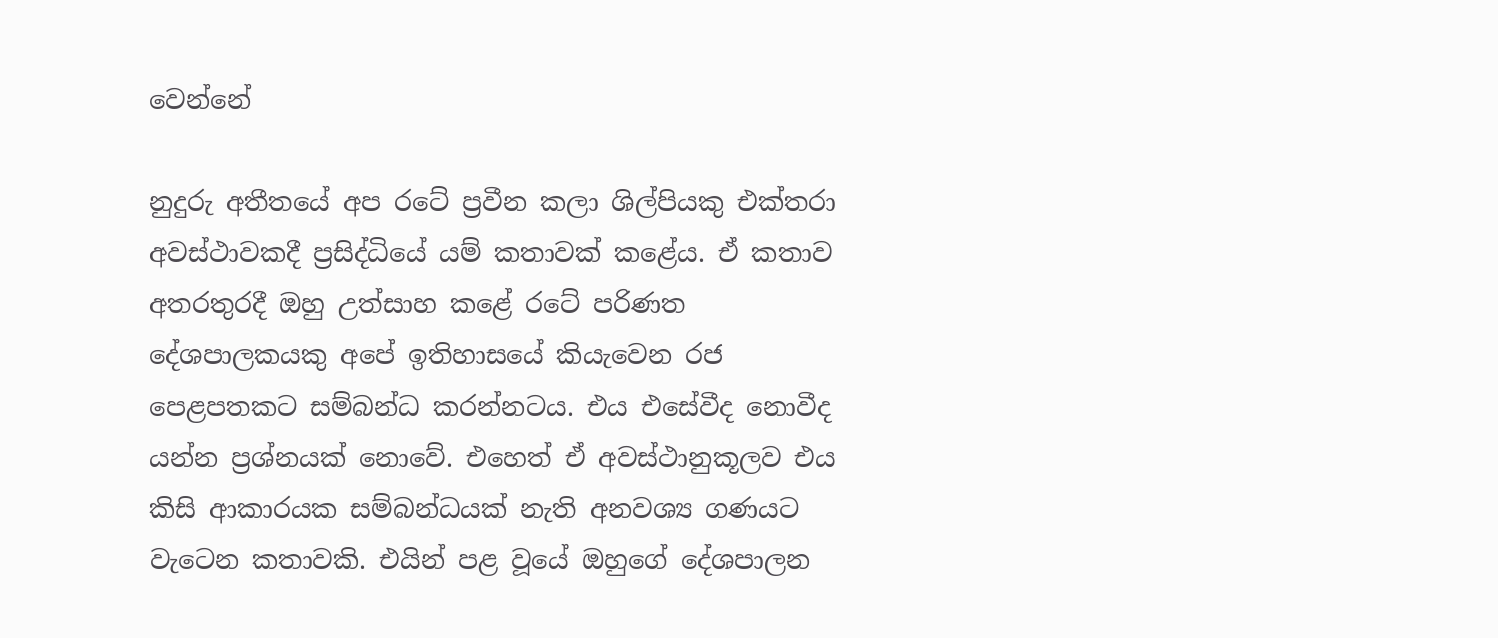වෙන්නේ

නුදුරු අතීතයේ අප රටේ ප්‍රවීන කලා ශිල්පියකු එක්තරා අවස්ථාවකදී ප්‍රසිද්ධියේ යම් කතාවක් කළේය. ඒ කතාව අතරතුරදී ඔහු උත්සාහ කළේ රටේ පරිණත දේශපාලකයකු අපේ ඉතිහාසයේ කියැවෙන රජ පෙළපතකට සම්බන්ධ කරන්නටය. එය එසේවීද නොවීද යන්න ප්‍රශ්නයක් නොවේ. එහෙත් ඒ අවස්ථානුකූලව එය කිසි ආකාරයක සම්බන්ධයක් නැති අනවශ්‍ය ගණයට වැටෙන කතාවකි. එයින් පළ වූයේ ඔහුගේ දේශපාලන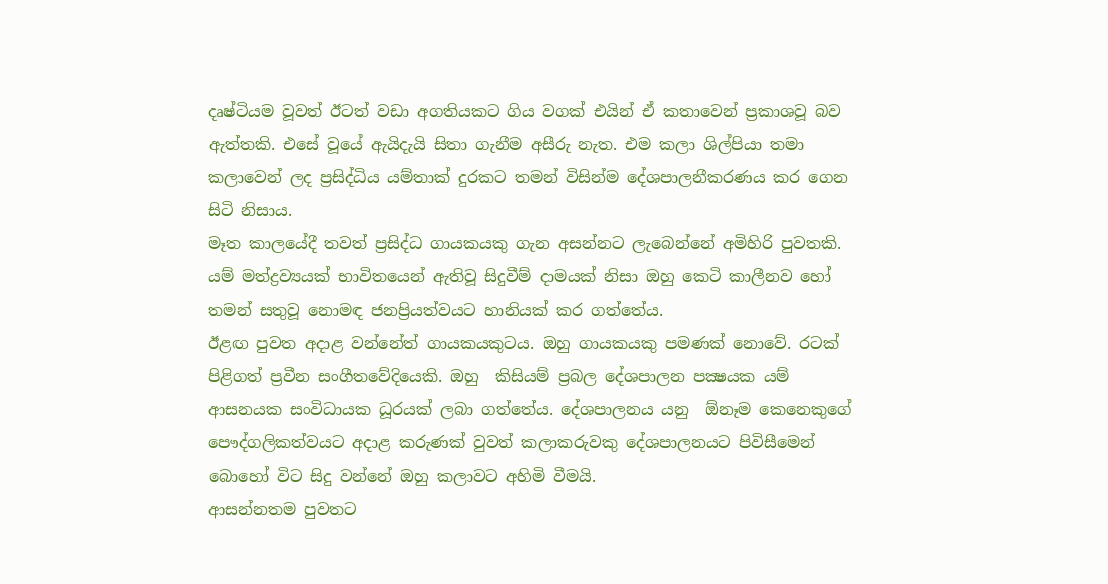දෘෂ්ටියම වූවත් ඊටත් වඩා අගතියකට ගිය වගක් එයින් ඒ කතාවෙන් ප්‍රකාශවූ බව ඇත්තකි. එසේ වූයේ ඇයිදැයි සිතා ගැනීම අසීරු නැත. එම කලා ශිල්පියා තමා කලාවෙන් ලද ප්‍රසිද්ධිය යම්තාක් දුරකට තමන් විසින්ම දේශපාලනීකරණය කර ගෙන සිටි නිසාය.
මෑත කාලයේදී තවත් ප්‍රසිද්ධ ගායකයකු ගැන අසන්නට ලැබෙන්නේ අමිහිරි පුවතකි. යම් මත්ද්‍රව්‍යයක් භාවිතයෙන් ඇතිවූ සිදුවීම් දාමයක් නිසා ඔහු කෙටි කාලීනව හෝ තමන් සතුවූ නොමඳ ජනප්‍රියත්වයට හානියක් කර ගත්තේය.
ඊළඟ පුවත අදාළ වන්නේත් ගායකයකුටය. ඔහු ගායකයකු පමණක් නොවේ. රටක් පිළිගත් ප්‍රවීන සංගීතවේදියෙකි. ඔහු  කිසියම් ප්‍රබල දේශපාලන පක්‍ෂයක යම් ආසනයක සංවිධායක ධූරයක් ලබා ගත්තේය. දේශපාලනය යනු  ඕනෑම කෙනෙකුගේ පෞද්ගලිකත්වයට අදාළ කරුණක් වුවත් කලාකරුවකු දේශපාලනයට පිවිසීමෙන් බොහෝ විට සිදු වන්නේ ඔහු කලාවට අහිමි වීමයි.
ආසන්නතම පුවතට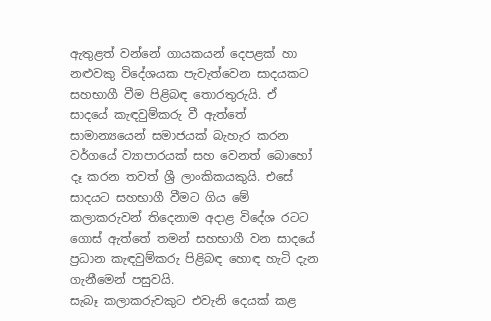ඇතුළත් වන්නේ ගායකයන් දෙපළක් හා නළුවකු විදේශයක පැවැත්වෙන සාදයකට සහභාගී වීම පිළිබඳ තොරතුරුයි. ඒ සාදයේ කැඳවුම්කරු වී ඇත්තේ සාමාන්‍යයෙන් සමාජයක් බැහැර කරන වර්ගයේ ව්‍යාපාරයක් සහ වෙනත් බොහෝ දෑ කරන තවත් ශ්‍රී ලාංකිකයකුයි. එසේ සාදයට සහභාගී වීමට ගිය මේ කලාකරුවන් තිදෙනාම අදාළ විදේශ රටට ගොස් ඇත්තේ තමන් සහභාගී වන සාදයේ ප්‍රධාන කැඳවුම්කරු පිළිබඳ හොඳ හැටි දැන ගැනීමෙන් පසුවයි.
සැබෑ කලාකරුවකුට එවැනි දෙයක් කළ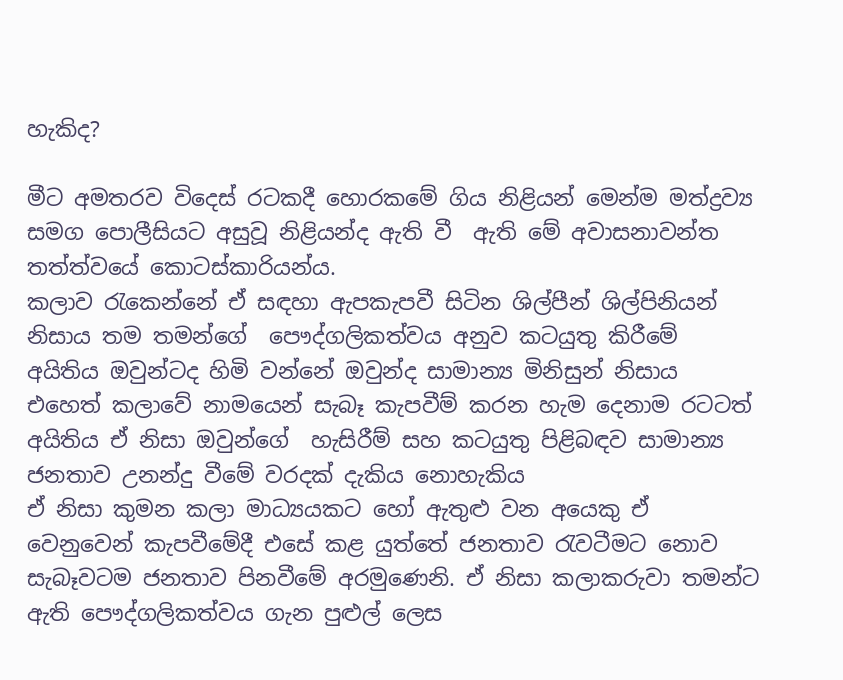හැකිද?

මීට අමතරව විදෙස් රටකදී හොරකමේ ගිය නිළියන් මෙන්ම මත්ද්‍රව්‍ය සමග පොලීසියට අසුවූ නිළියන්ද ඇති වී  ඇති මේ අවාසනාවන්ත තත්ත්වයේ කොටස්කාරියන්ය.
කලාව රැකෙන්නේ ඒ සඳහා ඇපකැපවී සිටින ශිල්පීන් ශිල්පිනියන් නිසාය තම තමන්ගේ  පෞද්ගලිකත්වය අනුව කටයුතු කිරීමේ අයිතිය ඔවුන්ටද හිමි වන්නේ ඔවුන්ද සාමාන්‍ය මිනිසුන් නිසාය එහෙත් කලාවේ නාමයෙන් සැබෑ කැපවීම් කරන හැම දෙනාම රටටත් අයිතිය ඒ නිසා ඔවුන්ගේ  හැසිරීම් සහ කටයුතු පිළිබඳව සාමාන්‍ය ජනතාව උනන්දු වීමේ වරදක් දැකිය නොහැකිය
ඒ නිසා කුමන කලා මාධ්‍යයකට හෝ ඇතුළු වන අයෙකු ඒ වෙනුවෙන් කැපවීමේදී එසේ කළ යුත්තේ ජනතාව රැවටීමට නොව සැබෑවටම ජනතාව පිනවීමේ අරමුණෙනි. ඒ නිසා කලාකරුවා තමන්ට ඇති පෞද්ගලිකත්වය ගැන පුළුල් ලෙස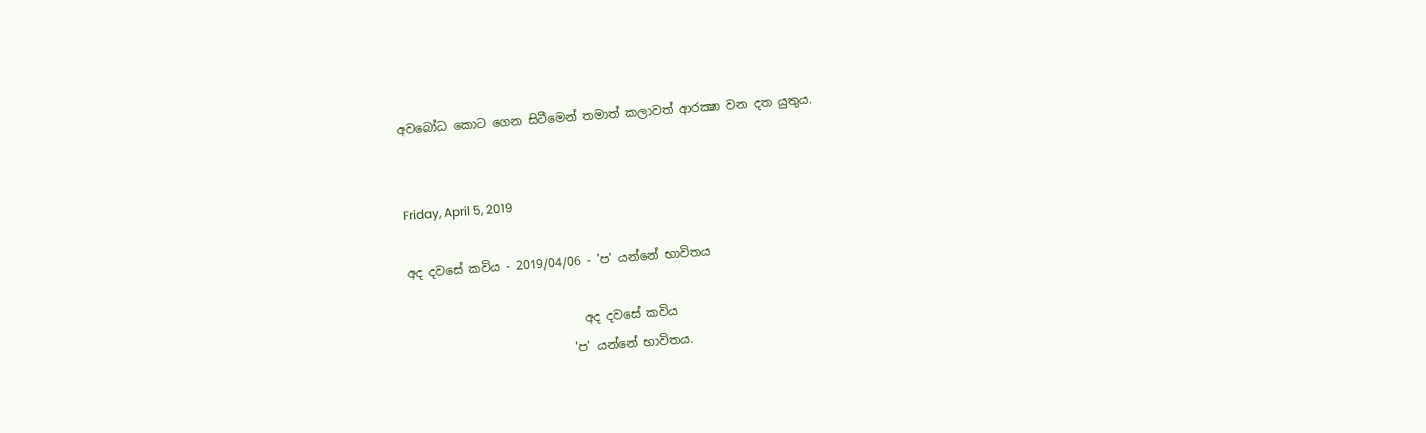අවබෝධ කොට ගෙන සිටීමෙන් තමාත් කලාවත් ආරක්‍ෂා වන දත යුතුය.


Friday, April 5, 2019

අද දවසේ කවිය - 2019/04/06 - 'ප' යන්නේ භාවිතය

                             අද දවසේ කවිය
                           'ප' යන්නේ භාවිතය.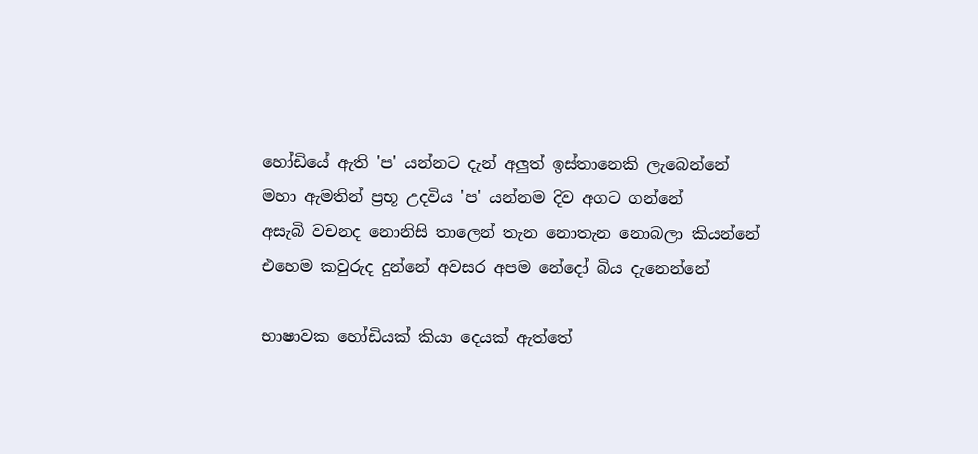හෝඩියේ ඇති 'ප' යන්නට දැන් අලුත් ඉස්තානෙකි ලැබෙන්නේ
මහා ඇමතින් ප්‍රභූ උදවිය 'ප' යන්නම දිව අගට ගන්නේ
අසැබි වචනද නොනිසි තාලෙන් තැන නොතැන නොබලා කියන්නේ
එහෙම කවුරුද දුන්නේ අවසර අපම නේදෝ බිය දැනෙන්නේ

භාෂාවක හෝඩියක් කියා දෙයක් ඇත්තේ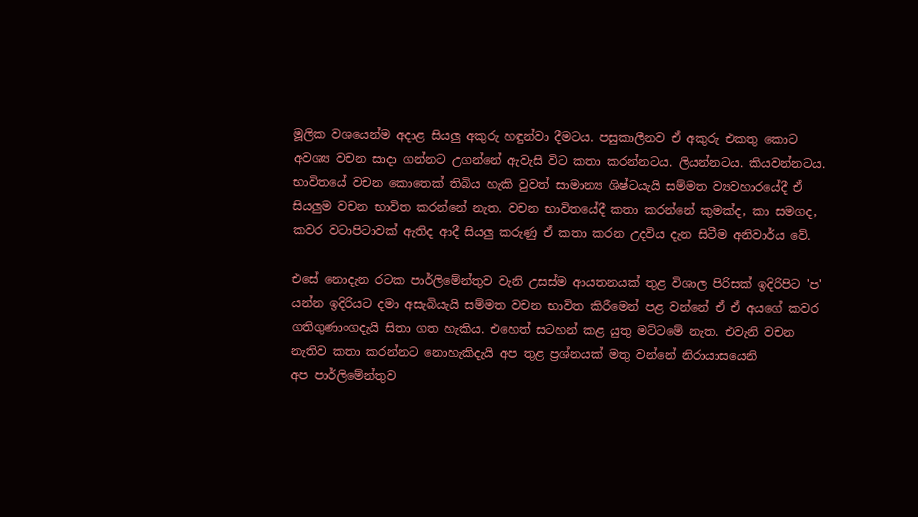මූලික වශයෙන්ම අදාළ සියලු අකුරු හඳුන්වා දීමටය. පසුකාලීනව ඒ අකුරු එකතු කොට අවශ්‍ය වචන සාදා ගන්නට උගන්නේ ඇවැසි විට කතා කරන්නටය. ලියන්නටය. කියවන්නටය.
භාවිතයේ වචන කොතෙක් තිබිය හැකි වුවත් සාමාන්‍ය ශිෂ්ටයැයි සම්මත ව්‍යවහාරයේදී ඒ සියලුම වචන භාවිත කරන්නේ නැත. වචන භාවිතයේදී කතා කරන්නේ කුමක්ද, කා සමගද, කවර වටාපිටාවක් ඇතිද ආදී සියලු කරුණු ඒ කතා කරන උදවිය දැන සිටීම අනිවාර්ය වේ.

එසේ නොදැන රටක පාර්ලිමේන්තුව වැනි උසස්ම ආයතනයක් තුළ විශාල පිරිසක් ඉදිරිපිට 'ප' යන්න ඉදිරියට දමා අසැබියැයි සම්මත වචන භාවිත කිරීමෙන් පළ වන්නේ ඒ ඒ අයගේ කවර ගතිගුණාංගදැයි සිතා ගත හැකිය. එහෙත් සටහන් කළ යුතු මට්ටමේ නැත. එවැනි වචන නැතිව කතා කරන්නට නොහැකිදැයි අප තුළ ප්‍රශ්නයක් මතු වන්නේ නිරායාසයෙනි
අප පාර්ලිමේන්තුව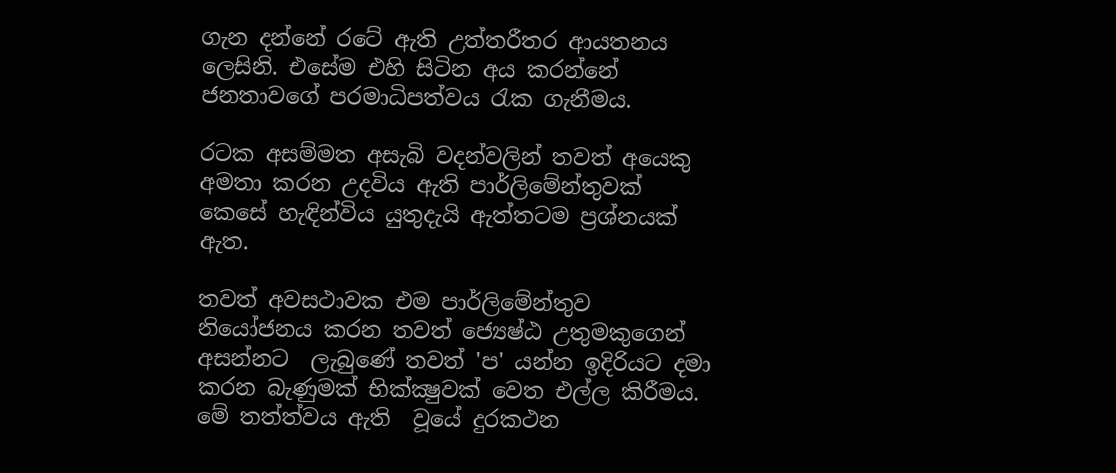ගැන දන්නේ රටේ ඇති උත්තරීතර ආයතනය ලෙසිනි. එසේම එහි සිටින අය කරන්නේ ජනතාවගේ පරමාධිපත්වය රැක ගැනීමය.

රටක අසම්මත අසැබි වදන්වලින් තවත් අයෙකු අමතා කරන උදවිය ඇති පාර්ලිමේන්තුවක් කෙසේ හැඳින්විය යුතුදැයි ඇත්තටම ප්‍රශ්නයක් ඇත.

තවත් අවසථාවක එම පාර්ලිමේන්තුව නියෝජනය කරන තවත් ජ්‍යෙෂ්ඨ උතුමකුගෙන් අසන්නට  ලැබුණේ තවත් 'ප' යන්න ඉදිරියට දමා කරන බැණුමක් භික්ක්‍ෂුවක් වෙත එල්ල කිරීමය. මේ තත්ත්වය ඇති  වූයේ දුරකථන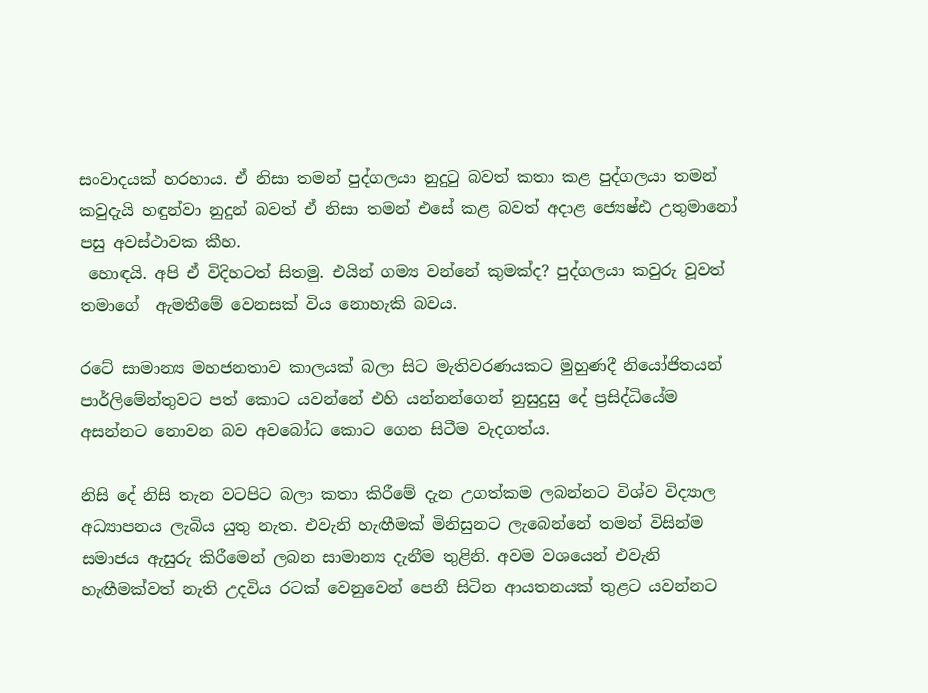සංවාදයක් හරහාය. ඒ නිසා තමන් පුද්ගලයා නුදුටු බවත් කතා කළ පුද්ගලයා තමන් කවුදැයි හඳුන්වා නුදුන් බවත් ඒ නිසා තමන් එසේ කළ බවත් අදාළ ජ්‍යෙෂ්ඪ උතුමානෝ පසු අවස්ථාවක කීහ.
 හොඳයි. අපි ඒ විදිහටත් සිතමු. එයින් ගම්‍ය වන්නේ කුමක්ද? පුද්ගලයා කවුරු වූවත් තමාගේ  ඇමතීමේ වෙනසක් විය නොහැකි බවය.

රටේ සාමාන්‍ය මහජනතාව කාලයක් බලා සිට මැතිවරණයකට මුහුණදී නියෝජිතයන් පාර්ලිමේන්තුවට පත් කොට යවන්නේ එහි යන්නන්ගෙන් නුසුදුසු දේ ප්‍රසිද්ධියේම අසන්නට නොවන බව අවබෝධ කොට ගෙන සිටීම වැදගත්ය.

නිසි දේ නිසි තැන වටපිට බලා කතා කිරීමේ දැන උගත්කම ලබන්නට විශ්ව විද්‍යාල අධ්‍යාපනය ලැබිය යුතු නැත. එවැනි හැඟීමක් මිනිසුනට ලැබෙන්නේ තමන් විසින්ම සමාජය ඇසුරු කිරීමෙන් ලබන සාමාන්‍ය දැනීම තුළිනි. අවම වශයෙන් එවැනි හැඟීමක්වත් නැති උදවිය රටක් වෙනුවෙන් පෙනී සිටින ආයතනයක් තුළට යවන්නට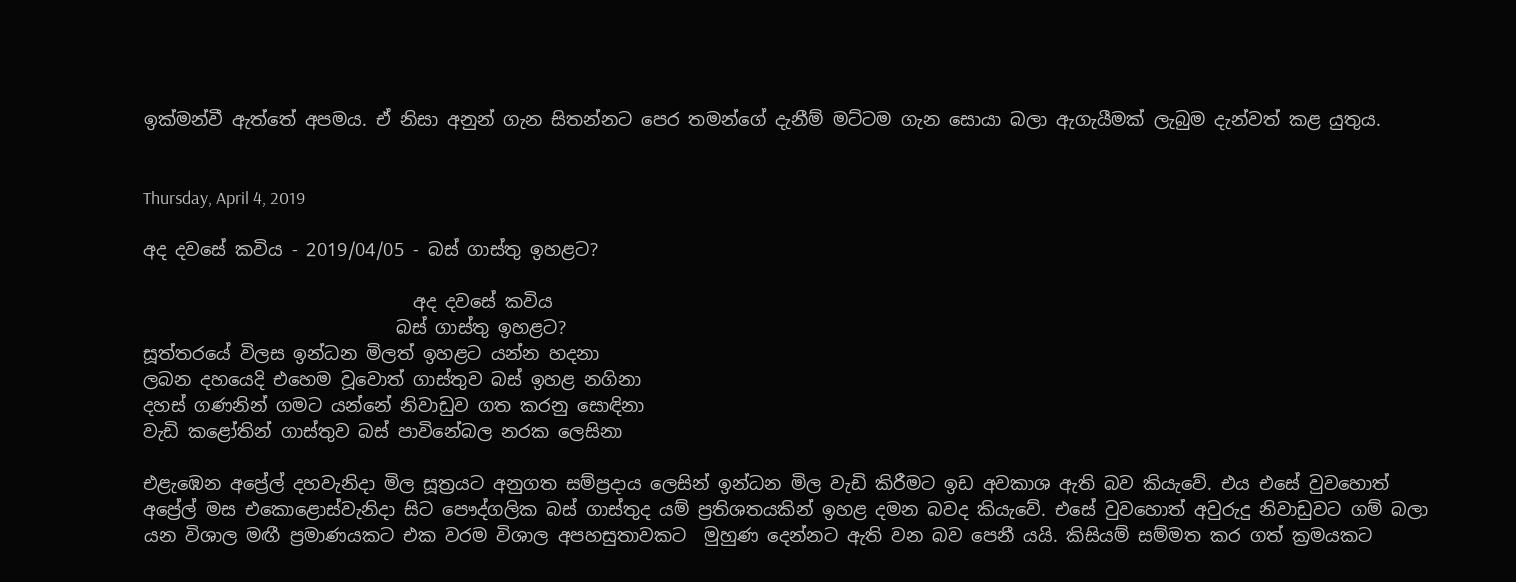ඉක්මන්වී ඇත්තේ අපමය. ඒ නිසා අනුන් ගැන සිතන්නට පෙර තමන්ගේ දැනීම් මට්ටම ගැන සොයා බලා ඇගැයීමක් ලැබුම දැන්වත් කළ යුතුය.


Thursday, April 4, 2019

අද දවසේ කවිය - 2019/04/05 - බස් ගාස්තු ඉහළට?

                              අද දවසේ කවිය
                            බස් ගාස්තු ඉහළට?
සූත්තරයේ විලස ඉන්ධන මිලත් ඉහළට යන්න හදනා
ලබන දහයෙදි එහෙම වූවොත් ගාස්තුව බස් ඉහළ නගිනා
දහස් ගණනින් ගමට යන්නේ නිවාඩුව ගත කරනු සොඳිනා
වැඩි කළෝතින් ගාස්තුව බස් පාවිනේබල නරක ලෙසිනා

එළැඹෙන අප්‍රේල් දහවැනිදා මිල සූත්‍රයට අනුගත සම්ප්‍රදාය ලෙසින් ඉන්ධන මිල වැඩි කිරීමට ඉඩ අවකාශ ඇති බව කියැවේ. එය එසේ වුවහොත් අප්‍රේල් මස එකොළොස්වැනිදා සිට පෞද්ගලික බස් ගාස්තුද යම් ප්‍රතිශතයකින් ඉහළ දමන බවද කියැවේ. එසේ වුවහොත් අවුරුදු නිවාඩුවට ගම් බලා යන විශාල මඟී ප්‍රමාණයකට එක වරම විශාල අපහසුතාවකට  මුහුණ දෙන්නට ඇති වන බව පෙනී යයි. කිසියම් සම්මත කර ගත් ක්‍රමයකට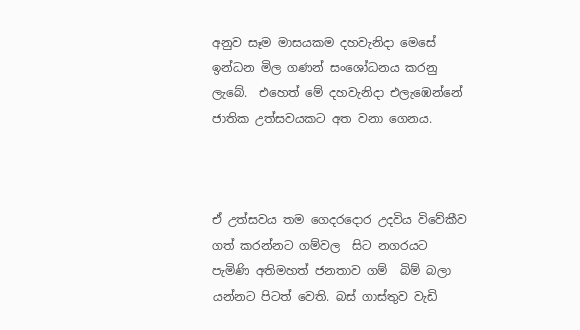අනුව සෑම මාසයකම දහවැනිදා මෙසේ ඉන්ධන මිල ගණන් සංශෝධනය කරනු ලැබේ.  එහෙත් මේ දහවැනිදා එලැඹෙන්නේ ජාතික උත්සවයකට අත වනා ගෙනය.



ඒ උත්සවය තම ගෙදරදොර උදවිය විවේකීව ගත් කරන්නට ගම්වල  සිට නගරයට පැමිණි අතිමහත් ජනතාව ගම්  බිම් බලා යන්නට පිටත් වෙති. බස් ගාස්තුව වැඩි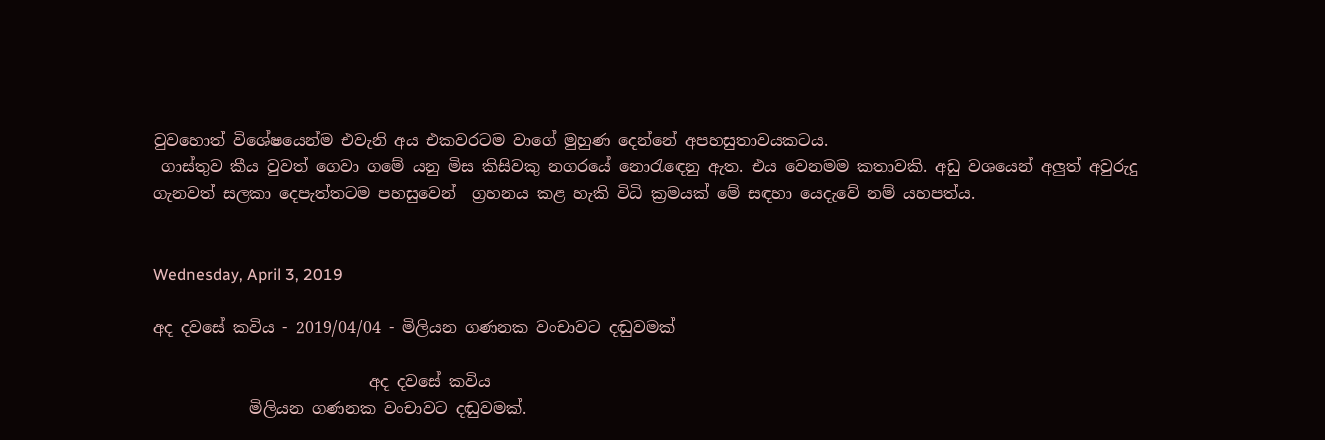වුවහොත් විශේෂයෙන්ම එවැනි අය එකවරටම වාගේ මුහුණ දෙන්නේ අපහසුතාවයකටය.
 ගාස්තුව කීය වුවත් ගෙවා ගමේ යනු මිස කිසිවකු නගරයේ නොරැඳෙනු ඇත. එය වෙනමම කතාවකි. අඩු වශයෙන් අලුත් අවුරුදු ගැනවත් සලකා දෙපැත්තටම පහසුවෙන්  ග්‍රහනය කළ හැකි විධි ක්‍රමයක් මේ සඳහා යෙදැවේ නම් යහපත්ය.


Wednesday, April 3, 2019

අද දවසේ කවිය - 2019/04/04 - මිලියන ගණනක වංචාවට දඬුවමක්

                           අද දවසේ කවිය
            මිලියන ගණනක වංචාවට දඬුවමක්.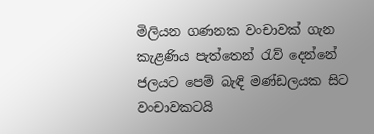මිලියන ගණනක වංචාවක් ගැන කැළණිය පැත්තෙන් රැව් දෙන්නේ
ජලයට පෙම් බැඳි මණ්ඩලයක සිට වංචාවකටයි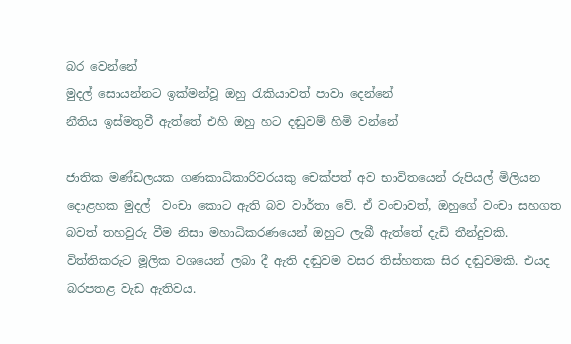බර වෙන්නේ
මුදල් සොයන්නට ඉක්මන්වූ ඔහු රැකියාවත් පාවා දෙන්නේ
නීතිය ඉස්මතුවී ඇත්තේ එහි ඔහු හට දඬුවම් හිමි වන්නේ

ජාතික මණ්ඩලයක ගණකාධිකාරිවරයකු චෙක්පත් අව භාවිතයෙන් රුපියල් මිලියන දොළහක මුදල්  වංචා කොට ඇති බව වාර්තා වේ. ඒ වංචාවත්, ඔහුගේ වංචා සහගත බවත් තහවුරු වීම නිසා මහාධිකරණයෙන් ඔහුට ලැබී ඇත්තේ දැඩි තීන්දුවකි.
විත්තිකරුට මූලික වශයෙන් ලබා දී ඇති දඬුවම වසර තිස්හතක සිර දඬුවමකි. එයද බරපතළ වැඩ ඇතිවය.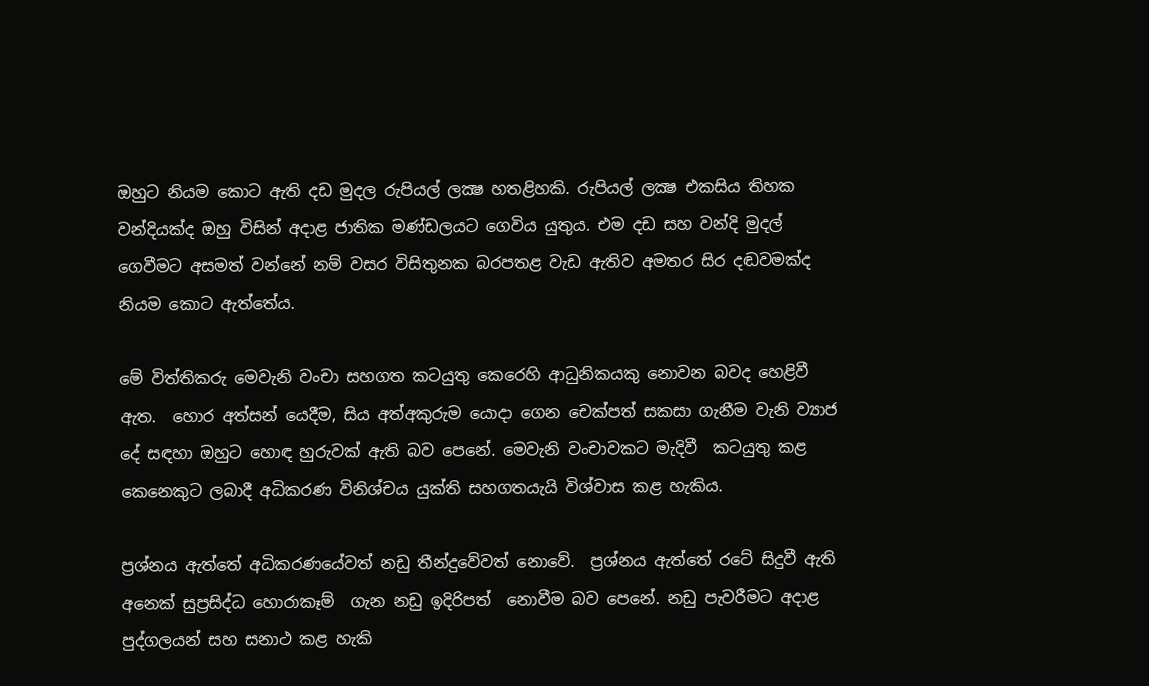ඔහුට නියම කොට ඇති දඩ මුදල රුපියල් ලක්‍ෂ හතළිහකි. රුපියල් ලක්‍ෂ එකසිය තිහක වන්දියක්ද ඔහු විසින් අදාළ ජාතික මණ්ඩලයට ගෙවිය යුතුය. එම දඩ සහ වන්දි මුදල් ගෙවීමට අසමත් වන්නේ නම් වසර විසිතුනක බරපතළ වැඩ ඇතිව අමතර සිර දඬවමක්ද නියම කොට ඇත්තේය.

මේ විත්තිකරු මෙවැනි වංචා සහගත කටයුතු කෙරෙහි ආධුනිකයකු නොවන බවද හෙළිවී ඇත.  හොර අත්සන් යෙදීම, සිය අත්අකුරුම යොදා ගෙන චෙක්පත් සකසා ගැනීම වැනි ව්‍යාජ දේ සඳහා ඔහුට හොඳ හුරුවක් ඇති බව පෙනේ. මෙවැනි වංචාවකට මැදිවී  කටයුතු කළ කෙනෙකුට ලබාදී අධිකරණ විනිශ්චය යුක්ති සහගතයැයි විශ්වාස කළ හැකිය.

ප්‍රශ්නය ඇත්තේ අධිකරණයේවත් නඩු තීන්දුවේවත් නොවේ.  ප්‍රශ්නය ඇත්තේ රටේ සිදුවී ඇති අනෙක් සුප්‍රසිද්ධ හොරාකෑම්  ගැන නඩු ඉදිරිපත්  නොවීම බව පෙනේ. නඩු පැවරීමට අදාළ පුද්ගලයන් සහ සනාථ කළ හැකි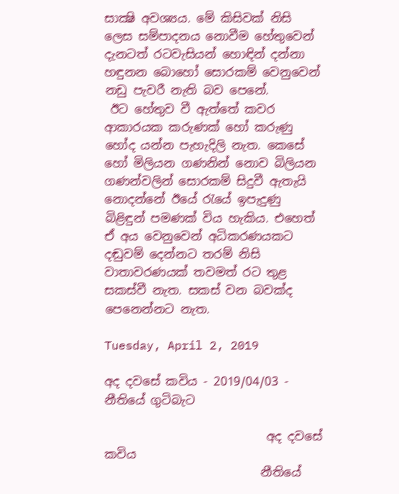සාක්‍ෂි අවශ්‍යය. මේ කිසිවක් නිසි ලෙස සම්පාදනය නොවීම හේතුවෙන් දැනටත් රටවැසියන් හොඳින් දන්නා හඳුනන බොහෝ සොරකම් වෙනුවෙන් නඩු පැවරී නැති බව පෙනේ.
 ඊට හේතුව වී ඇත්තේ කවර ආකාරයක කරුණක් හෝ කරුණු හෝද යන්න පැහැදිලි නැත. කෙසේ හෝ මිලියන ගණනින් නොව බිලියන ගණන්වලින් සොරකම් සිදුවී ඇතැයි නොදන්නේ ඊයේ රැයේ ඉපැදුණු බිළිඳුන් පමණක් විය හැකිය. එහෙත් ඒ අය වෙනුවෙන් අධිකරණයකට දඬුවම් දෙන්නට තරම් නිසි වාතාවරණයක් තවමත් රට තුළ සකස්වී නැත. සකස් වන බවක්ද පෙනෙන්නට නැත.

Tuesday, April 2, 2019

අද දවසේ කවිය - 2019/04/03 - නීතියේ ගුටිබැට

                           අද දවසේ කවිය
                          නීතියේ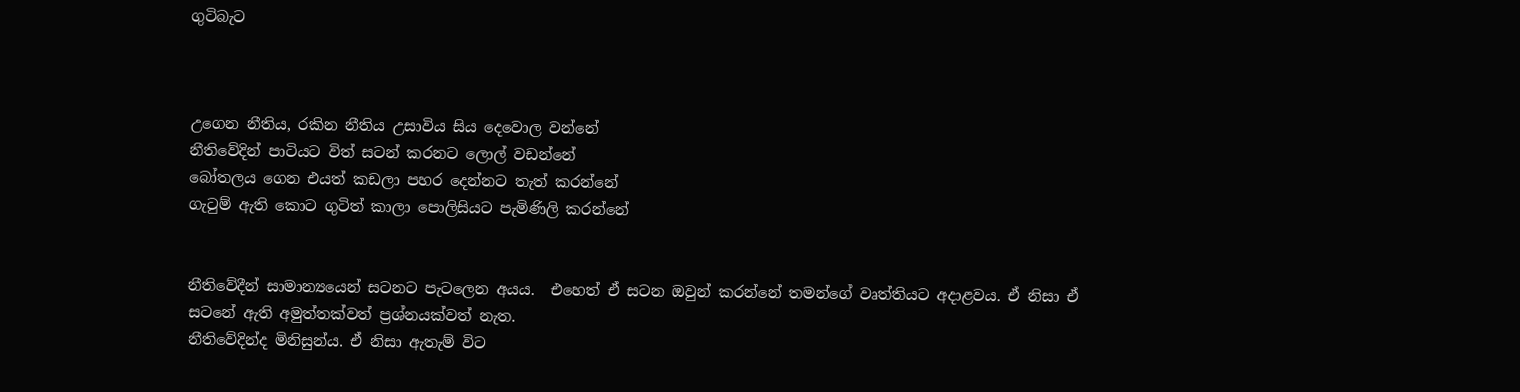ගුටිබැට



උගෙන නීතිය, රකින නීතිය උසාවිය සිය දෙවොල වන්නේ
නීතිවේදින් පාටියට විත් සටන් කරනට ලොල් වඩන්නේ
බෝතලය ගෙන එයත් කඩලා පහර දෙන්නට තැත් කරන්නේ
ගැටුම් ඇති කොට ගුටිත් කාලා පොලිසියට පැමිණිලි කරන්නේ


නීතිවේදීන් සාමාන්‍යයෙන් සටනට පැටලෙන අයය.  එහෙත් ඒ සටන ඔවුන් කරන්නේ තමන්ගේ වෘත්තියට අදාළවය. ඒ නිසා ඒ සටනේ ඇති අමුත්තක්වත් ප්‍රශ්නයක්වත් නැත.
නීතිවේදින්ද මිනිසුන්ය. ඒ නිසා ඇතැම් විට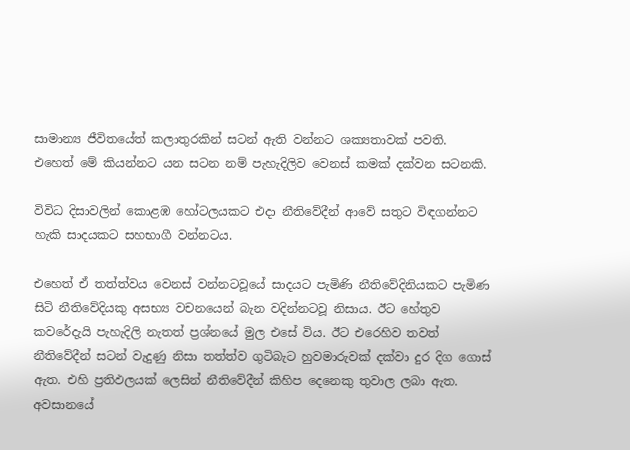සාමාන්‍ය ජීවිතයේත් කලාතුරකින් සටන් ඇති වන්නට ශක්‍යතාවක් පවති.
එහෙත් මේ කියන්නට යන සටන නම් පැහැදිලිව වෙනස් කමක් දක්වන සටනකි.

විවිධ දිසාවලින් කොළඹ හෝටලයකට එදා නීතිවේදීන් ආවේ සතුට විඳගන්නට හැකි සාදයකට සහභාගී වන්නටය.

එහෙත් ඒ තත්ත්වය වෙනස් වන්නටවූයේ සාදයට පැමිණි නීතිවේදිනියකට පැමිණ සිටි නීතිවේදියකු අසභ්‍ය වචනයෙන් බැන වදින්නටවූ නිසාය. ඊට හේතුව කවරේදැයි පැහැදිලි නැතත් ප්‍රශ්නයේ මුල එසේ විය. ඊට එරෙහිව තවත් නීතිවේදීන් සටන් වැදුණු නිසා තත්ත්ව ගුටිබැට හුවමාරුවක් දක්වා දුර දිග ගොස් ඇත. එහි ප්‍රතිඵලයක් ලෙසින් නීතිවේදීන් කිහිප දෙනෙකු තුවාල ලබා ඇත. අවසානයේ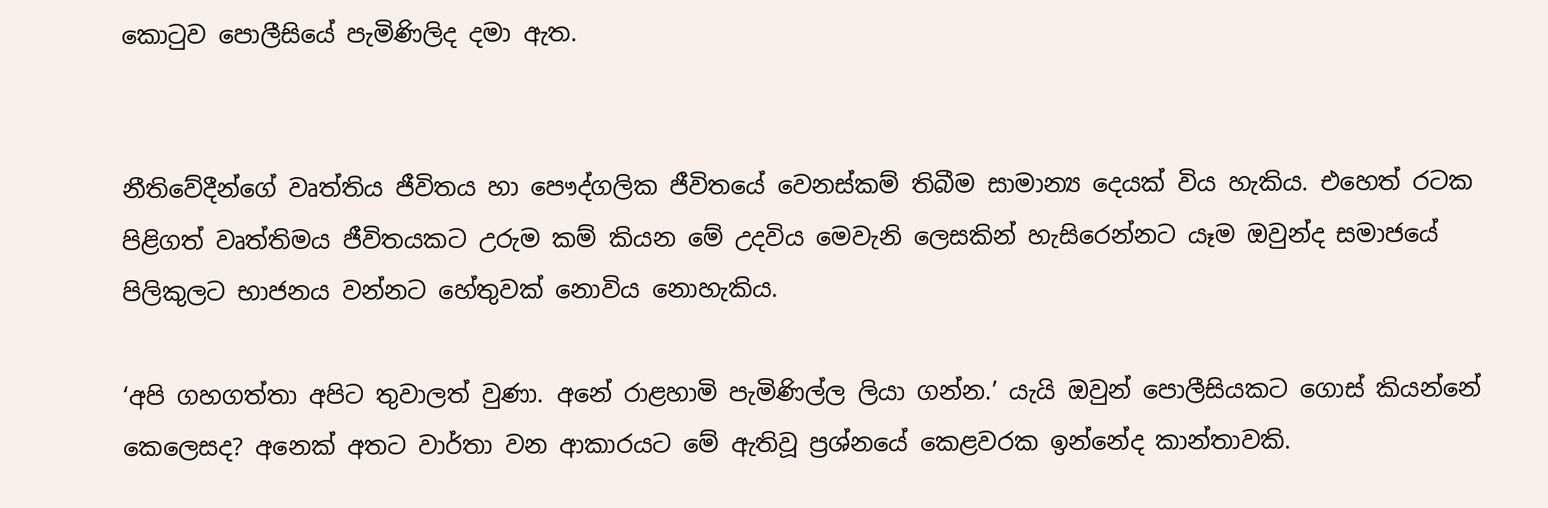කොටුව පොලීසියේ පැමිණිලිද දමා ඇත.


නීතිවේදීන්ගේ වෘත්තිය ජීවිතය හා පෞද්ගලික ජීවිතයේ වෙනස්කම් තිබීම සාමාන්‍ය දෙයක් විය හැකිය. එහෙත් රටක පිළිගත් වෘත්තිමය ජීවිතයකට උරුම කම් කියන මේ උදවිය මෙවැනි ලෙසකින් හැසිරෙන්නට යෑම ඔවුන්ද සමාජයේ පිලිකුලට භාජනය වන්නට හේතුවක් නොවිය නොහැකිය.

‘අපි ගහගත්තා අපිට තුවාලත් වුණා. අනේ රාළහාමි පැමිණිල්ල ලියා ගන්න.’ යැයි ඔවුන් පොලීසියකට ගොස් කියන්නේ කෙලෙසද? අනෙක් අතට වාර්තා වන ආකාරයට මේ ඇතිවූ ප්‍රශ්නයේ කෙළවරක ඉන්නේද කාන්තාවකි.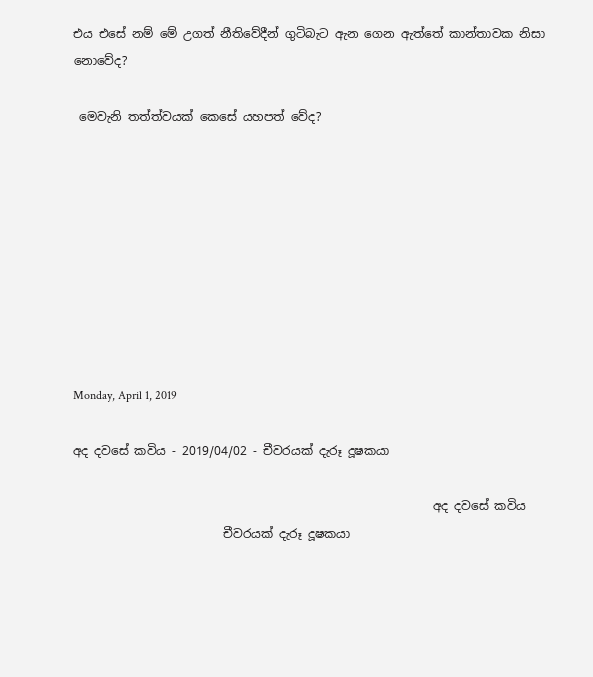එය එසේ නම් මේ උගත් නීතිවේදීන් ගුටිබැට ඇන ගෙන ඇත්තේ කාන්තාවක නිසා නොවේද?

 මෙවැනි තත්ත්වයක් කෙසේ යහපත් වේද?









Monday, April 1, 2019

අද දවසේ කවිය - 2019/04/02 - චීවරයක් දැරූ දූෂකයා

                                                            අද දවසේ කවිය
                         චීවරයක් දැරූ දූෂකයා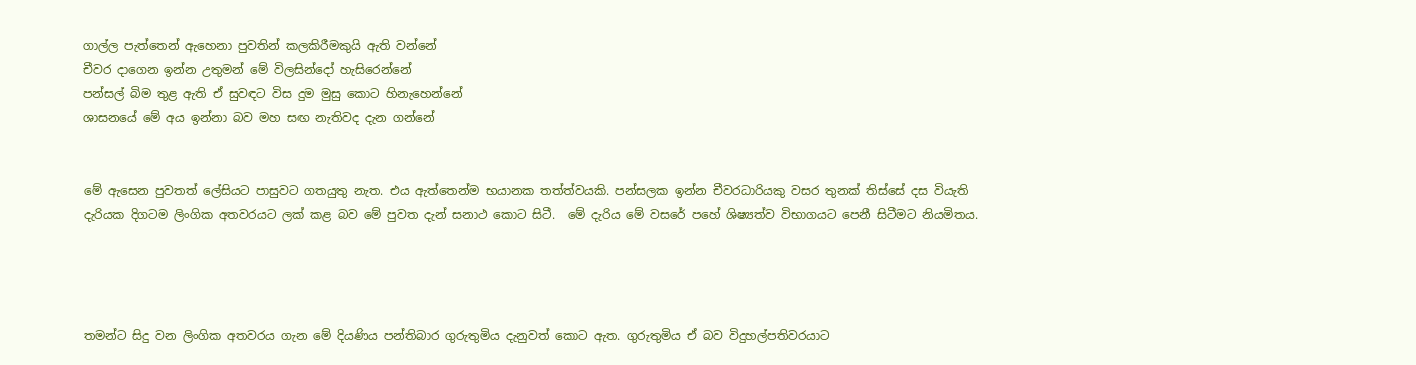ගාල්ල පැත්තෙන් ඇහෙනා පුවතින් කලකිරීමකුයි ඇති වන්නේ
චීවර දාගෙන ඉන්න උතුමන් මේ විලසින්දෝ හැසිරෙන්නේ
පන්සල් බිම තුළ ඇති ඒ සුවඳට විස දුම මුසු කොට හිනැහෙන්නේ
ශාසනයේ මේ අය ඉන්නා බව මහ සඟ නැතිවද දැන ගන්නේ


මේ ඇසෙන පුවතත් ලේසියට පාසුවට ගතයුතු නැත. එය ඇත්තෙන්ම භයානක තත්ත්වයකි. පන්සලක ඉන්න චීවරධාරියකු වසර තුනක් තිස්සේ දස වියැති දැරියක දිගටම ලිංගික අතවරයට ලක් කළ බව මේ පුවත දැන් සනාථ කොට සිටී.  මේ දැරිය මේ වසරේ පහේ ශිෂ්‍යත්ව විභාගයට පෙනී සිටීමට නියමිතය.




තමන්ට සිදු වන ලිංගික අතවරය ගැන මේ දියණිය පන්තිබාර ගුරුතුමිය දැනුවත් කොට ඇත. ගුරුතුමිය ඒ බව විදුහල්පතිවරයාට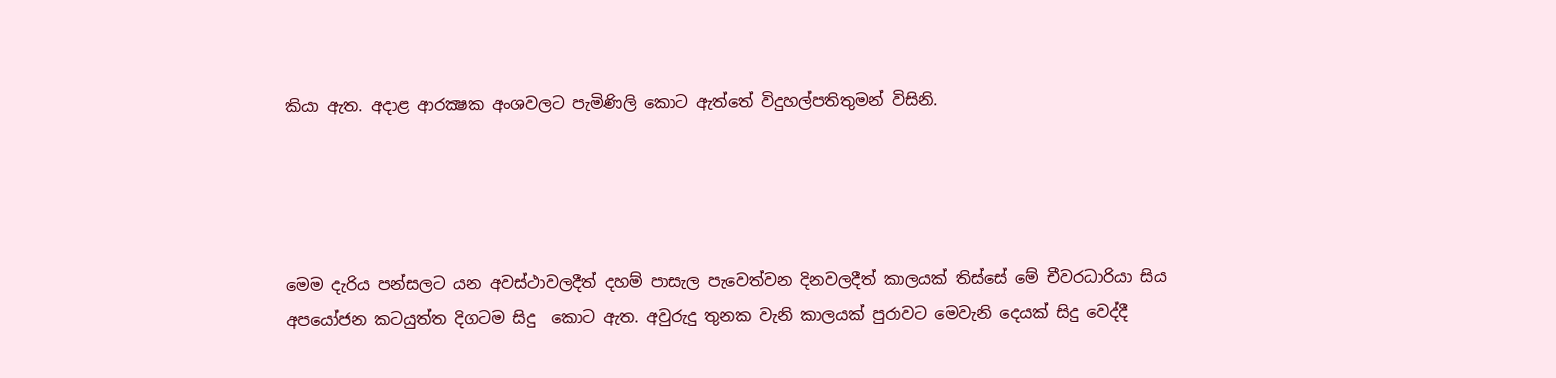කියා ඇත. අදාළ ආරක්‍ෂක අංශවලට පැමිණිලි කොට ඇත්තේ විදුහල්පතිතුමන් විසිනි.




මෙම දැරිය පන්සලට යන අවස්ථාවලදීත් දහම් පාසැල පැවෙත්වන දිනවලදීත් කාලයක් තිස්සේ මේ චීවරධාරියා සිය අපයෝජන කටයුත්ත දිගටම සිදු  කොට ඇත. අවුරුදු තුනක වැනි කාලයක් පුරාවට මෙවැනි දෙයක් සිදු වෙද්දී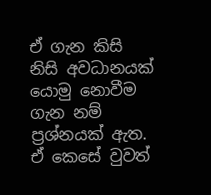ඒ ගැන කිසි නිසි අවධානයක් යොමු නොවීම ගැන නම් ප්‍රශ්නයක් ඇත. ඒ කෙසේ වුවත්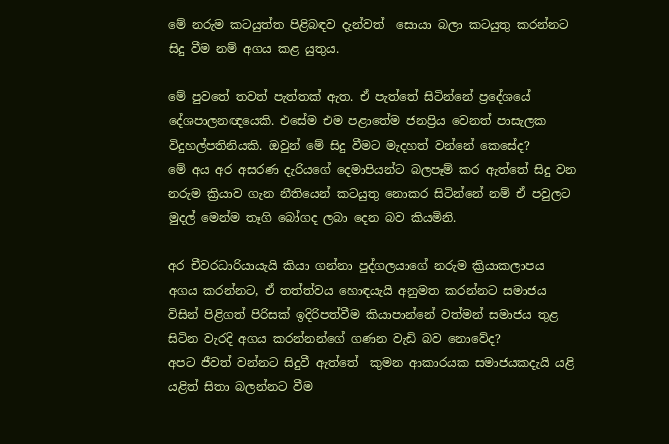මේ නරුම කටයුත්ත පිළිබඳව දැන්වත්  සොයා බලා කටයුතු කරන්නට සිදු වීම නම් අගය කළ යුතුය.

මේ පුවතේ තවත් පැත්තක් ඇත. ඒ පැත්තේ සිටින්නේ ප්‍රදේශයේ දේශපාලනඥයෙකි. එසේම එම පළාතේම ජනප්‍රිය වෙනත් පාසැලක විදුහල්පතිනියකි. ඔවුන් මේ සිදු වීමට මැදහත් වන්නේ කෙසේද?
මේ අය අර අසරණ දැරියගේ දෙමාපියන්ට බලපෑම් කර ඇත්තේ සිදු වන නරුම ක්‍රියාව ගැන නීතියෙන් කටයුතු නොකර සිටින්නේ නම් ඒ පවුලට මුදල් මෙන්ම තෑගි බෝගද ලබා දෙන බව කියමිනි.

අර චීවරධාරියායැයි කියා ගන්නා පුද්ගලයාගේ නරුම ක්‍රියාකලාපය අගය කරන්නට, ඒ තත්ත්වය හොඳයැයි අනුමත කරන්නට සමාජය විසින් පිළිගත් පිරිසක් ඉදිරිපත්වීම කියාපාන්නේ වත්මන් සමාජය තුළ සිටින වැරදි අගය කරන්නන්ගේ ගණන වැඩි බව නොවේද?
අපට ජීවත් වන්නට සිදුවී ඇත්තේ  කුමන ආකාරයක සමාජයකදැයි යළි යළිත් සිතා බලන්නට වීම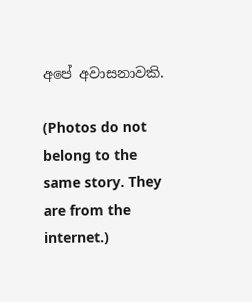අපේ අවාසනාවකි.

(Photos do not belong to the same story. They are from the internet.)